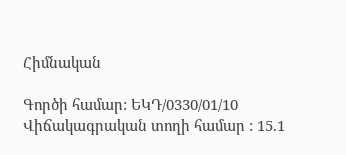Հիմնական

Գործի համար: ԵԿԴ/0330/01/10
Վիճակագրական տողի համար : 15.1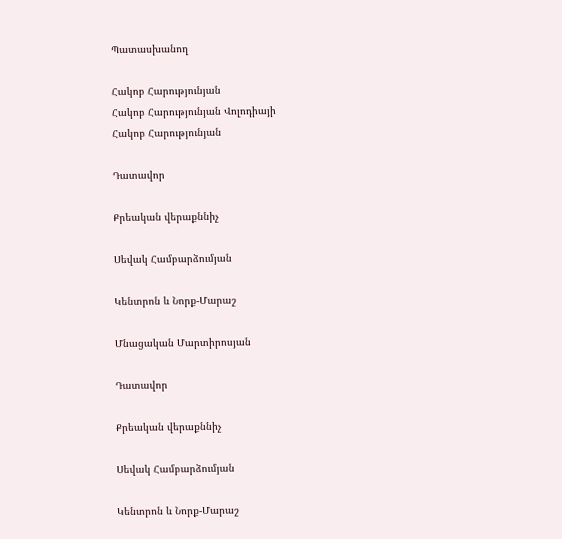Պատասխանող

Հակոբ Հարությունյան
Հակոբ Հարությունյան Վոլոդիայի
Հակոբ Հարությունյան

Դատավոր

Քրեական վերաքննիչ

Սեվակ Համբարձումյան

Կենտրոն և Նորք-Մարաշ

Մնացական Մարտիրոսյան

Դատավոր

Քրեական վերաքննիչ

Սեվակ Համբարձումյան

Կենտրոն և Նորք-Մարաշ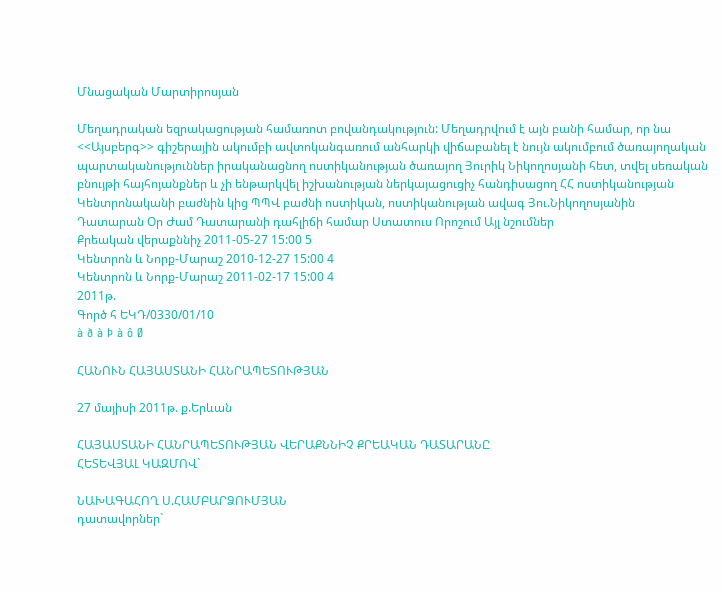Մնացական Մարտիրոսյան

Մեղադրական եզրակացության համառոտ բովանդակություն: Մեղադրվում է այն բանի համար, որ նա <<Այսբերգ>> գիշերային ակումբի ավտոկանգառում անհարկի վիճաբանել է նույն ակումբում ծառայողական պարտականություններ իրականացնող ոստիկանության ծառայող Յուրիկ Նիկողոսյանի հետ, տվել սեռական բնույթի հայհոյանքներ և չի ենթարկվել իշխանության ներկայացուցիչ հանդիսացող ՀՀ ոստիկանության Կենտրոնականի բաժնին կից ՊՊՎ բաժնի ոստիկան, ոստիկանության ավագ Յու.Նիկողոսյանին
Դատարան Օր Ժամ Դատարանի դահլիճի համար Ստատուս Որոշում Այլ նշումներ
Քրեական վերաքննիչ 2011-05-27 15:00 5
Կենտրոն և Նորք-Մարաշ 2010-12-27 15:00 4
Կենտրոն և Նորք-Մարաշ 2011-02-17 15:00 4
2011թ.
Գործ հ ԵԿԴ/0330/01/10
à ð à Þ à ô Ø

ՀԱՆՈՒՆ ՀԱՅԱՍՏԱՆԻ ՀԱՆՐԱՊԵՏՈՒԹՅԱՆ

27 մայիսի 2011թ. ք.Երևան

ՀԱՅԱՍՏԱՆԻ ՀԱՆՐԱՊԵՏՈՒԹՅԱՆ ՎԵՐԱՔՆՆԻՉ ՔՐԵԱԿԱՆ ԴԱՏԱՐԱՆԸ
ՀԵՏԵՎՅԱԼ ԿԱԶՄՈՎ`

ՆԱԽԱԳԱՀՈՂ Ս.ՀԱՄԲԱՐՁՈՒՄՅԱՆ
դատավորներ`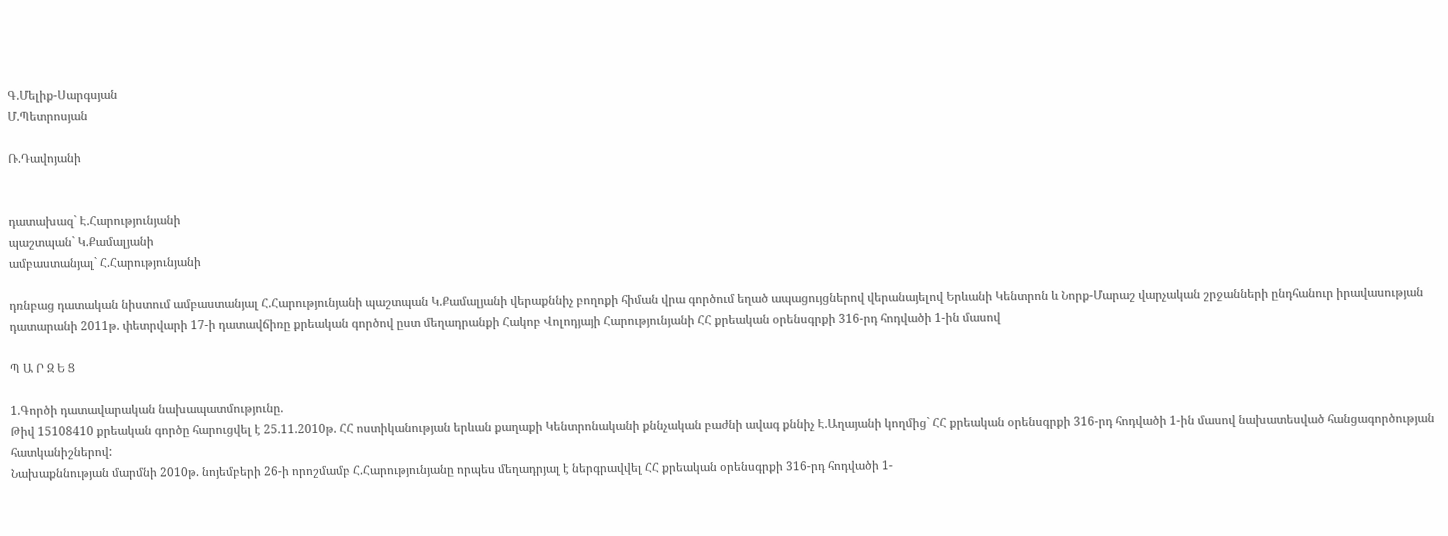Գ.Մելիք-Սարգսյան
Մ.Պետրոսյան

Ռ.Դավոյանի


դատախազ` Է.Հարությունյանի
պաշտպան` Կ.Քամալյանի
ամբաստանյալ` Հ.Հարությունյանի

դռնբաց դատական նիստում ամբաստանյալ Հ.Հարությունյանի պաշտպան Կ.Քամալյանի վերաքննիչ բողոքի հիման վրա գործում եղած ապացույցներով վերանայելով Երևանի Կենտրոն և Նորք-Մարաշ վարչական շրջանների ընդհանուր իրավասության դատարանի 2011թ. փետրվարի 17-ի դատավճիռը քրեական գործով ըստ մեղադրանքի Հակոբ Վոլոդյայի Հարությունյանի ՀՀ քրեական օրենսգրքի 316-րդ հոդվածի 1-ին մասով

Պ Ա Ր Զ Ե Ց

1.Գործի դատավարական նախապատմությունը.
Թիվ 15108410 քրեական գործը հարուցվել է 25.11.2010թ. ՀՀ ոստիկանության երևան քաղաքի Կենտրոնականի քննչական բաժնի ավագ քննիչ Է.Աղայանի կողմից` ՀՀ քրեական օրենսգրքի 316-րդ հոդվածի 1-ին մասով նախատեսված հանցագործության հատկանիշներով:
Նախաքննության մարմնի 2010թ. նոյեմբերի 26-ի որոշմամբ Հ.Հարությունյանը որպես մեղադրյալ է ներգրավվել ՀՀ քրեական օրենսգրքի 316-րդ հոդվածի 1-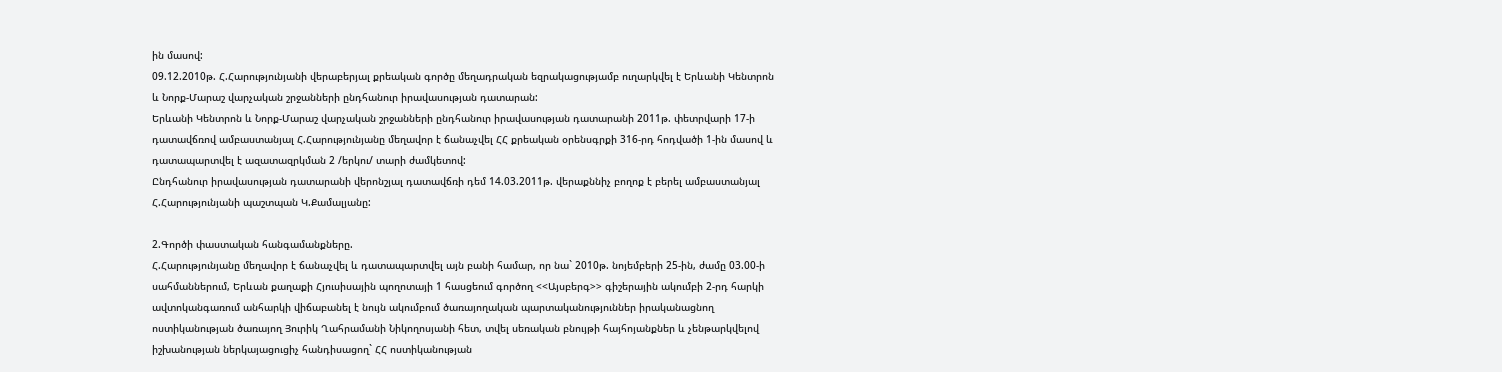ին մասով:
09.12.2010թ. Հ.Հարությունյանի վերաբերյալ քրեական գործը մեղադրական եզրակացությամբ ուղարկվել է Երևանի Կենտրոն և Նորք-Մարաշ վարչական շրջանների ընդհանուր իրավասության դատարան:
Երևանի Կենտրոն և Նորք-Մարաշ վարչական շրջանների ընդհանուր իրավասության դատարանի 2011թ. փետրվարի 17-ի դատավճռով ամբաստանյալ Հ.Հարությունյանը մեղավոր է ճանաչվել ՀՀ քրեական օրենսգրքի 316-րդ հոդվածի 1-ին մասով և դատապարտվել է ազատազրկման 2 /երկու/ տարի ժամկետով:
Ընդհանուր իրավասության դատարանի վերոնշյալ դատավճռի դեմ 14.03.2011թ. վերաքննիչ բողոք է բերել ամբաստանյալ Հ.Հարությունյանի պաշտպան Կ.Քամալյանը:

2.Գործի փաստական հանգամանքները.
Հ.Հարությունյանը մեղավոր է ճանաչվել և դատապարտվել այն բանի համար, որ նա` 2010թ. նոյեմբերի 25-ին, ժամը 03.00-ի սահմաններում, Երևան քաղաքի Հյուսիսային պողոտայի 1 հասցեում գործող <<Այսբերգ>> գիշերային ակումբի 2-րդ հարկի ավտոկանգառում անհարկի վիճաբանել է նույն ակումբում ծառայողական պարտականություններ իրականացնող ոստիկանության ծառայող Յուրիկ Ղահրամանի Նիկողոսյանի հետ, տվել սեռական բնույթի հայհոյանքներ և չենթարկվելով իշխանության ներկայացուցիչ հանդիսացող` ՀՀ ոստիկանության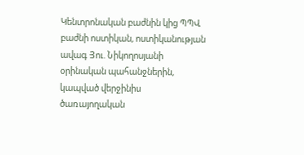Կենտրոնական բաժնին կից ՊՊՎ բաժնի ոստիկան, ոստիկանության ավագ Յու. Նիկողոսյանի օրինական պահանջներին, կապված վերջինիս ծառայողական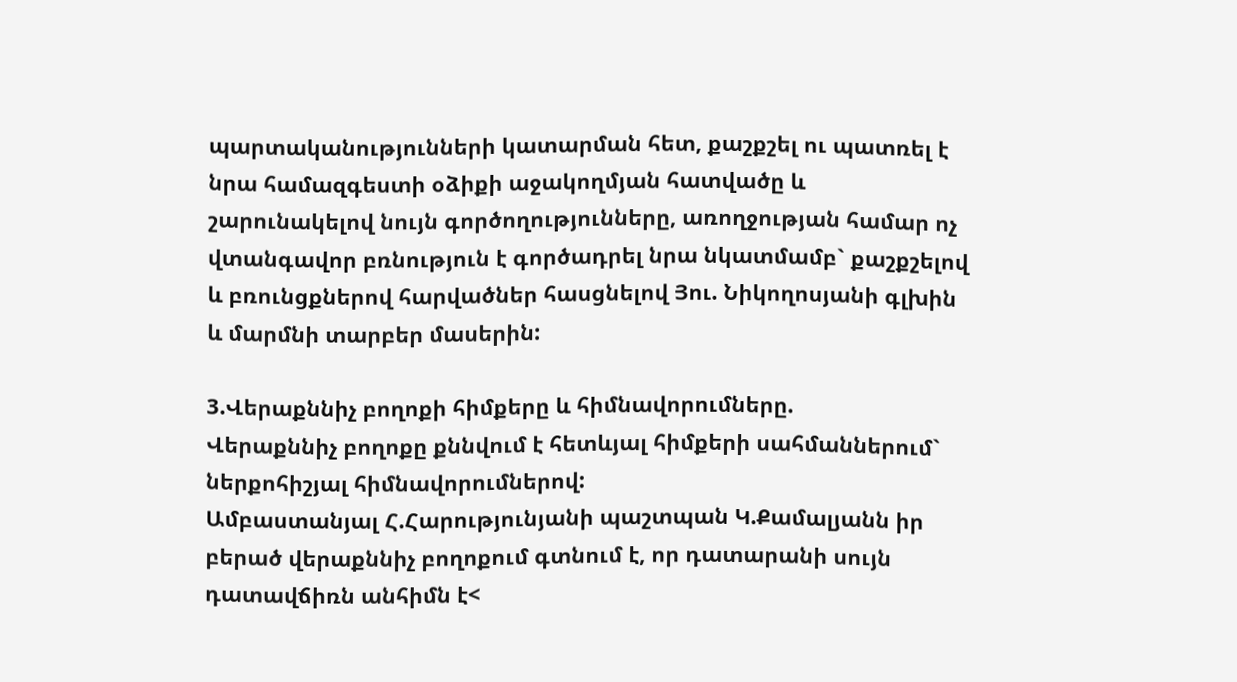պարտականությունների կատարման հետ, քաշքշել ու պատռել է նրա համազգեստի օձիքի աջակողմյան հատվածը և շարունակելով նույն գործողությունները, առողջության համար ոչ վտանգավոր բռնություն է գործադրել նրա նկատմամբ` քաշքշելով և բռունցքներով հարվածներ հասցնելով Յու. Նիկողոսյանի գլխին և մարմնի տարբեր մասերին:

3.Վերաքննիչ բողոքի հիմքերը և հիմնավորումները.
Վերաքննիչ բողոքը քննվում է հետևյալ հիմքերի սահմաններում` ներքոհիշյալ հիմնավորումներով:
Ամբաստանյալ Հ.Հարությունյանի պաշտպան Կ.Քամալյանն իր բերած վերաքննիչ բողոքում գտնում է, որ դատարանի սույն դատավճիռն անհիմն է<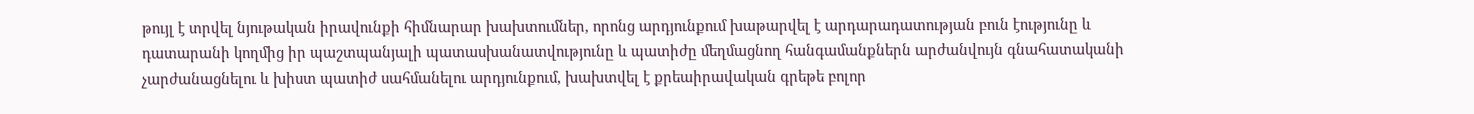թույլ է տրվել նյութական իրավունքի հիմնարար խախտումներ, որոնց արդյունքում խաթարվել է արդարադատության բուն էությունը և դատարանի կողմից իր պաշտպանյալի պատասխանատվությունը և պատիժը մեղմացնող հանգամանքներն արժանվույն գնահատականի չարժանացնելու և խիստ պատիժ սահմանելու արդյունքում, խախտվել է քրեաիրավական գրեթե բոլոր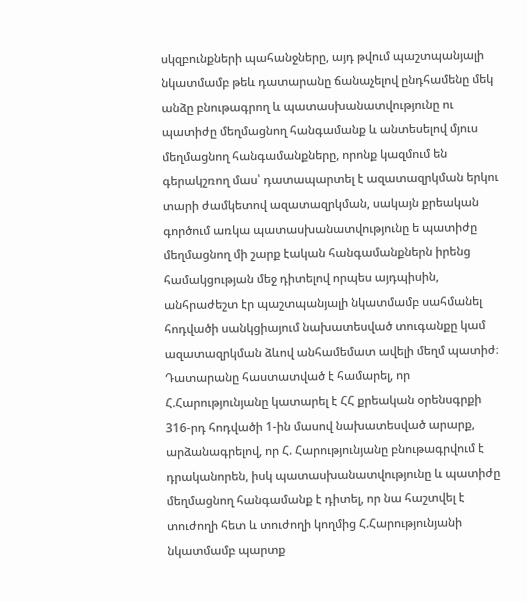սկզբունքների պահանջները, այդ թվում պաշտպանյալի նկատմամբ թեև դատարանը ճանաչելով ընդհամենը մեկ անձը բնութագրող և պատասխանատվությունը ու պատիժը մեղմացնող հանգամանք և անտեսելով մյուս մեղմացնող հանգամանքները, որոնք կազմում են գերակշռող մաս՝ դատապարտել է ազատազրկման երկու տարի ժամկետով ազատազրկման, սակայն քրեական գործում առկա պատասխանատվությունը ե պատիժը մեղմացնող մի շարք էական հանգամանքներն իրենց համակցության մեջ դիտելով որպես այդպիսին, անհրաժեշտ էր պաշտպանյալի նկատմամբ սահմանել հոդվածի սանկցիայում նախատեսված տուգանքը կամ ազատազրկման ձևով անհամեմատ ավելի մեղմ պատիժ։
Դատարանը հաստատված է համարել, որ Հ.Հարությունյանը կատարել է ՀՀ քրեական օրենսգրքի 316-րդ հոդվածի 1-ին մասով նախատեսված արարք, արձանագրելով, որ Հ. Հարությունյանը բնութագրվում է դրականորեն, իսկ պատասխանատվությունը և պատիժը մեղմացնող հանգամանք է դիտել, որ նա հաշտվել է տուժողի հետ և տուժողի կողմից Հ.Հարությունյանի նկատմամբ պարտք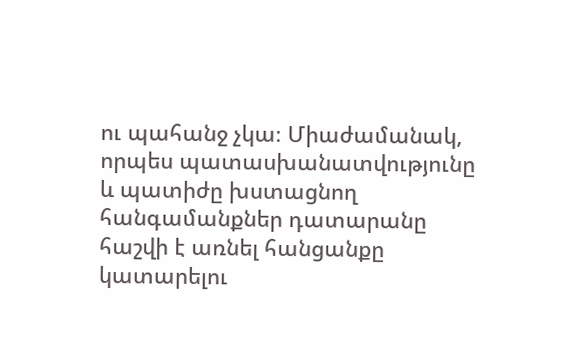ու պահանջ չկա։ Միաժամանակ, որպես պատասխանատվությունը և պատիժը խստացնող հանգամանքներ դատարանը հաշվի է առնել հանցանքը կատարելու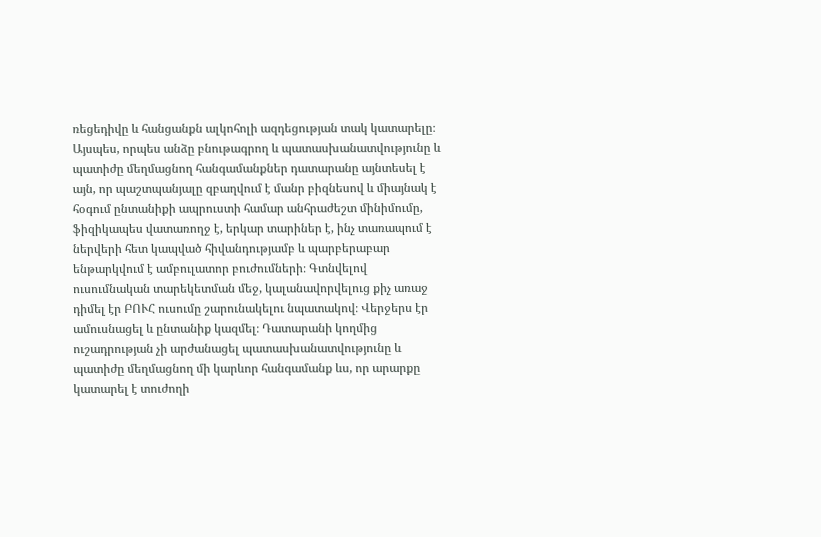ռեցեդիվը և հանցանքն ալկոհոլի ազդեցության տակ կատարելը։
Այսպես, որպես անձը բնութագրող և պատասխանատվությունը և պատիժը մեղմացնող հանգամանքներ դատարանը այնտեսել է այն, որ պաշտպանյալը զբաղվում է մանր բիզնեսով և միայնակ է հօգում ընտանիքի ապրուստի համար անհրաժեշտ մինիմումը, ֆիզիկապես վատառողջ է, երկար տարիներ է, ինչ տառապում է ներվերի հետ կապված հիվանդությամբ և պարբերաբար ենթարկվում է ամբուլատոր բուժումների։ Գտնվելով ուսումնական տարեկետման մեջ, կալանավորվելուց քիչ առաջ դիմել էր ԲՈՒՀ ուսումը շարունակելու նպատակով։ Վերջերս էր ամուսնացել և ընտանիք կազմել։ Դատարանի կողմից ուշադրության չի արժանացել պատասխանատվությունը և պատիժը մեղմացնող մի կարևոր հանգամանք ևս, որ արարքը կատարել է տուժողի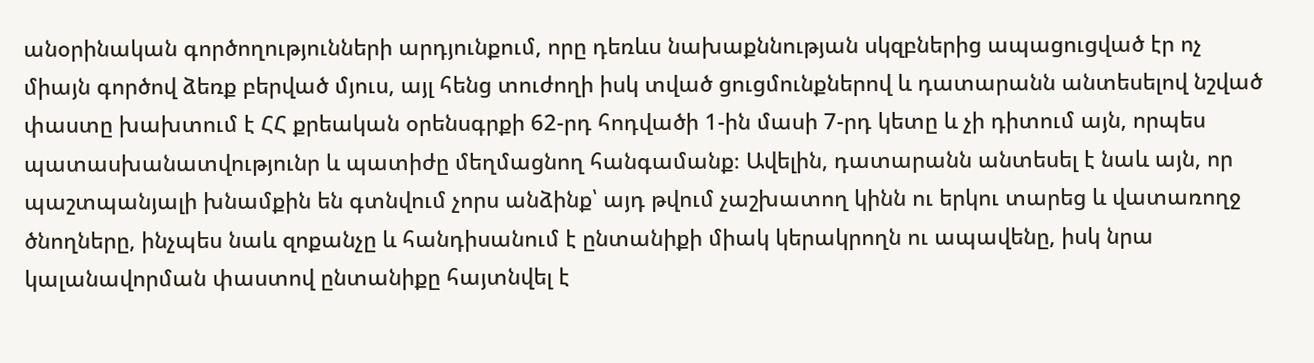անօրինական գործողությունների արդյունքում, որը դեռևս նախաքննության սկզբներից ապացուցված էր ոչ միայն գործով ձեռք բերված մյուս, այլ հենց տուժողի իսկ տված ցուցմունքներով և դատարանն անտեսելով նշված փաստը խախտում է ՀՀ քրեական օրենսգրքի 62-րդ հոդվածի 1-ին մասի 7-րդ կետը և չի դիտում այն, որպես պատասխանատվությունր և պատիժը մեղմացնող հանգամանք։ Ավելին, դատարանն անտեսել է նաև այն, որ պաշտպանյալի խնամքին են գտնվում չորս անձինք՝ այդ թվում չաշխատող կինն ու երկու տարեց և վատառողջ ծնողները, ինչպես նաև զոքանչը և հանդիսանում է ընտանիքի միակ կերակրողն ու ապավենը, իսկ նրա կալանավորման փաստով ընտանիքը հայտնվել է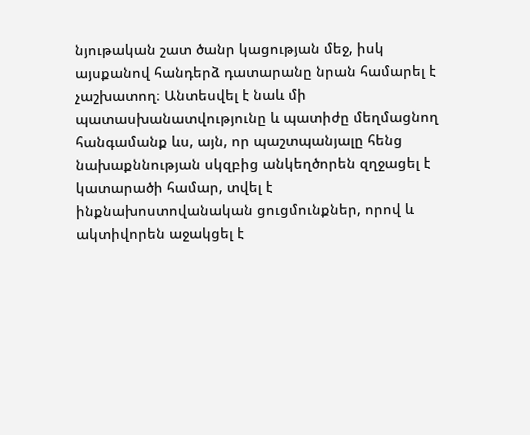նյութական շատ ծանր կացության մեջ, իսկ այսքանով հանդերձ դատարանը նրան համարել է չաշխատող։ Անտեսվել է նաև մի պատասխանատվությունը և պատիժը մեղմացնող հանգամանք ևս, այն, որ պաշտպանյալը հենց նախաքննության սկզբից անկեղծորեն զղջացել է կատարածի համար, տվել է ինքնախոստովանական ցուցմունքներ, որով և ակտիվորեն աջակցել է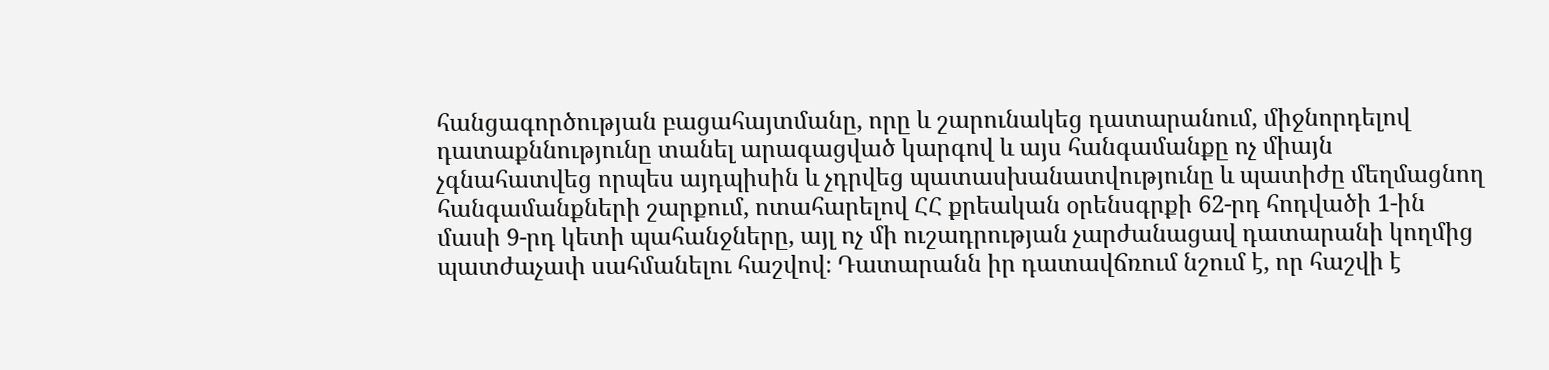հանցագործության բացահայտմանը, որը և շարունակեց դատարանում, միջնորդելով դատաքննությունը տանել արագացված կարգով և այս հանգամանքը ոչ միայն չգնահատվեց որպես այդպիսին և չդրվեց պատասխանատվությունը և պատիժը մեղմացնող հանգամանքների շարքում, ոտահարելով ՀՀ քրեական օրենսգրքի 62-րդ հոդվածի 1-ին մասի 9-րդ կետի պահանջները, այլ ոչ մի ուշադրության չարժանացավ դատարանի կողմից պատժաչափ սահմանելու հաշվով։ Դատարանն իր դատավճռում նշում է, որ հաշվի է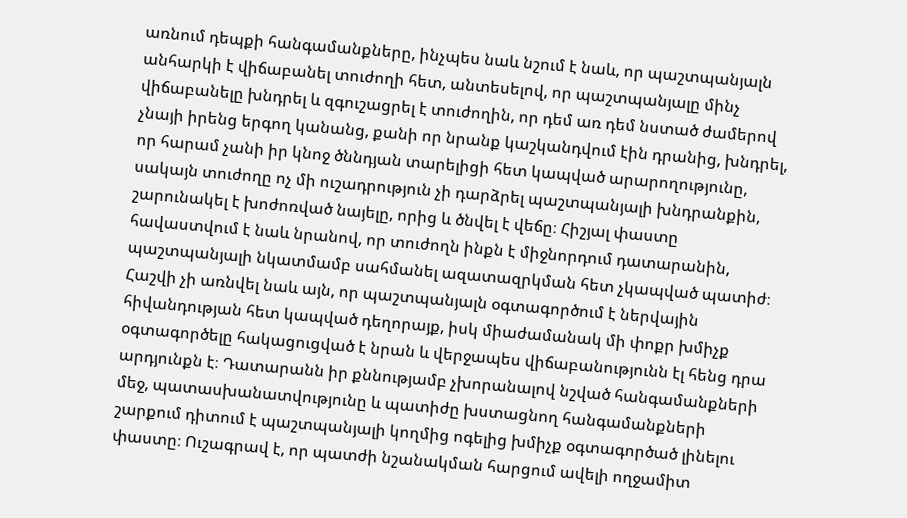առնում դեպքի հանգամանքները, ինչպես նաև նշում է նաև, որ պաշտպանյալն անհարկի է վիճաբանել տուժողի հետ, անտեսելով, որ պաշտպանյալը մինչ վիճաբանելը խնդրել և զգուշացրել է տուժողին, որ դեմ առ դեմ նստած ժամերով չնայի իրենց երգող կանանց, քանի որ նրանք կաշկանդվում էին դրանից, խնդրել, որ հարամ չանի իր կնոջ ծննդյան տարելիցի հետ կապված արարողությունը, սակայն տուժողը ոչ մի ուշադրություն չի դարձրել պաշտպանյալի խնդրանքին, շարունակել է խոժոռված նայելը, որից և ծնվել է վեճը։ Հիշյալ փաստը հավաստվում է նաև նրանով, որ տուժողն ինքն է միջնորդում դատարանին, պաշտպանյալի նկատմամբ սահմանել ազատազրկման հետ չկապված պատիժ։ Հաշվի չի առնվել նաև այն, որ պաշտպանյալն օգտագործում է ներվային հիվանդության հետ կապված դեղորայք, իսկ միաժամանակ մի փոքր խմիչք օգտագործելը հակացուցված է նրան և վերջապես վիճաբանությունն էլ հենց դրա արդյունքն է։ Դատարանն իր քննությամբ չխորանալով նշված հանգամանքների մեջ, պատասխանատվությունը և պատիժը խստացնող հանգամանքների շարքում դիտում է պաշտպանյալի կողմից ոգելից խմիչք օգտագործած լինելու փաստը։ Ուշագրավ է, որ պատժի նշանակման հարցում ավելի ողջամիտ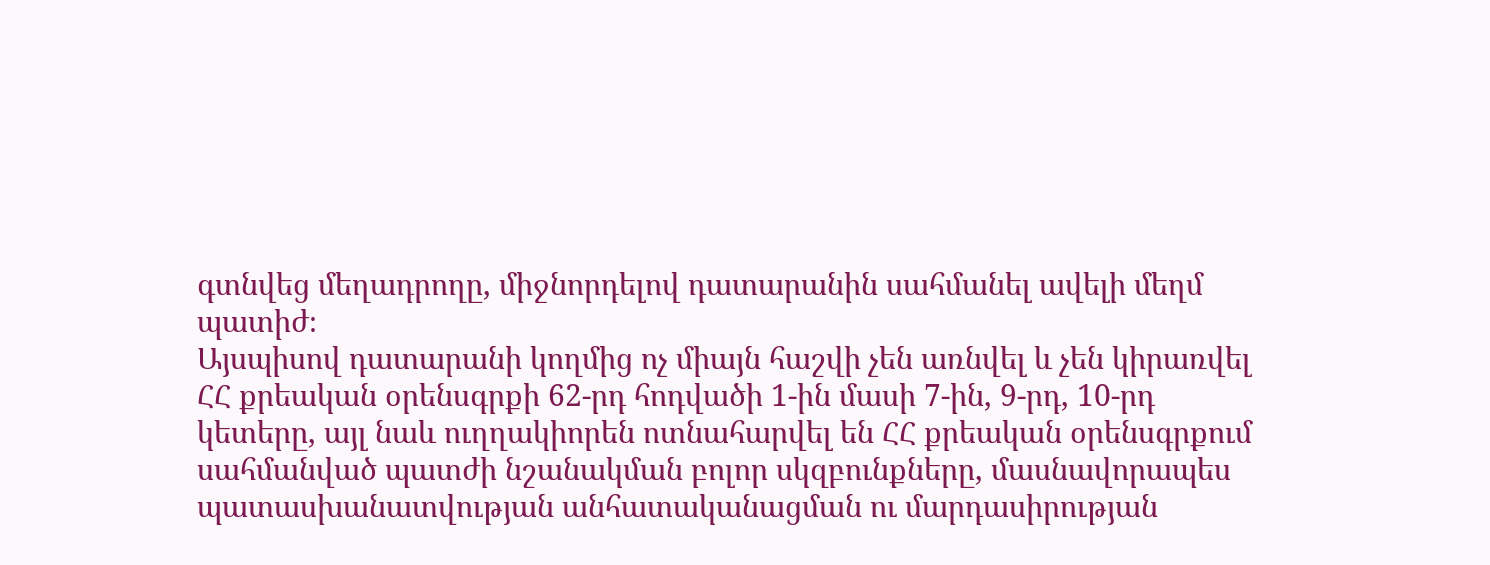գտնվեց մեղադրողը, միջնորդելով դատարանին սահմանել ավելի մեղմ պատիժ։
Այսպիսով դատարանի կողմից ոչ միայն հաշվի չեն առնվել և չեն կիրառվել ՀՀ քրեական օրենսգրքի 62-րդ հոդվածի 1-ին մասի 7-ին, 9-րդ, 10-րդ կետերը, այլ նաև ուղղակիորեն ոտնահարվել են ՀՀ քրեական օրենսգրքում սահմանված պատժի նշանակման բոլոր սկզբունքները, մասնավորապես պատասխանատվության անհատականացման ու մարդասիրության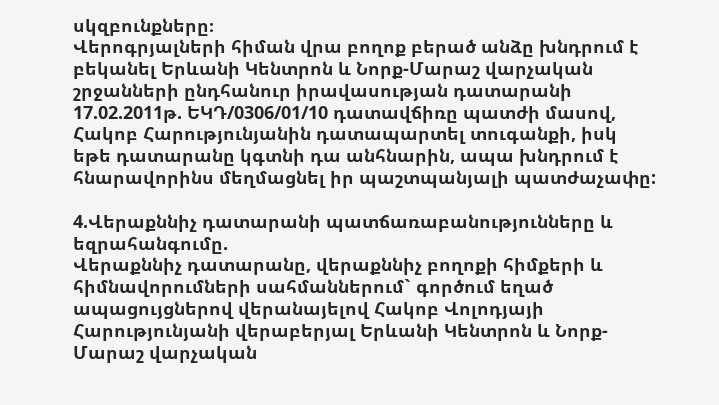սկզբունքները։
Վերոգրյալների հիման վրա բողոք բերած անձը խնդրում է բեկանել Երևանի Կենտրոն և Նորք-Մարաշ վարչական շրջանների ընդհանուր իրավասության դատարանի 17.02.2011թ. ԵԿԴ/0306/01/10 դատավճիռը պատժի մասով, Հակոբ Հարությունյանին դատապարտել տուգանքի, իսկ եթե դատարանը կգտնի դա անհնարին, ապա խնդրում է հնարավորինս մեղմացնել իր պաշտպանյալի պատժաչափը:

4.Վերաքննիչ դատարանի պատճառաբանությունները և եզրահանգումը.
Վերաքննիչ դատարանը, վերաքննիչ բողոքի հիմքերի և հիմնավորումների սահմաններում` գործում եղած ապացույցներով վերանայելով Հակոբ Վոլոդյայի Հարությունյանի վերաբերյալ Երևանի Կենտրոն և Նորք-Մարաշ վարչական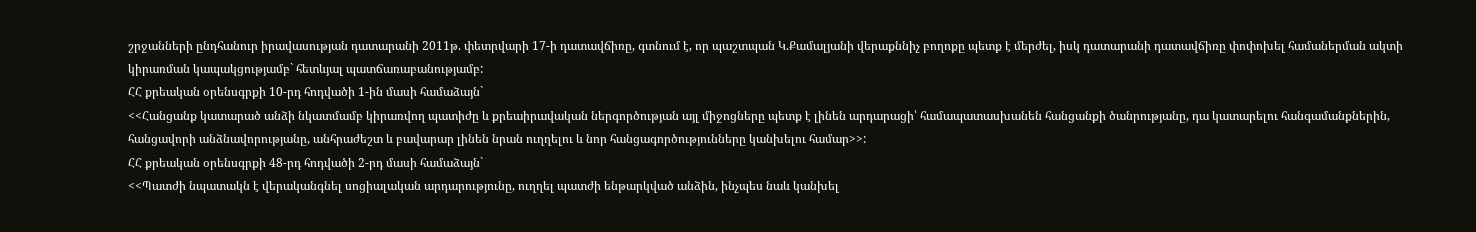շրջանների ընդհանուր իրավասության դատարանի 2011թ. փետրվարի 17-ի դատավճիռը, գտնում է, որ պաշտպան Կ.Քամալյանի վերաքննիչ բողոքը պետք է մերժել, իսկ դատարանի դատավճիռը փոփոխել համաներման ակտի կիրառման կապակցությամբ` հետևյալ պատճառաբանությամբ:
ՀՀ քրեական օրենսգրքի 10-րդ հոդվածի 1-ին մասի համաձայն`
<<Հանցանք կատարած անձի նկատմամբ կիրառվող պատիժը և քրեաիրավական ներգործության այլ միջոցները պետք է լինեն արդարացի՝ համապատասխանեն հանցանքի ծանրությանը, դա կատարելու հանգամանքներին, հանցավորի անձնավորությանը, անհրաժեշտ և բավարար լինեն նրան ուղղելու և նոր հանցագործությունները կանխելու համար>>:
ՀՀ քրեական օրենսգրքի 48-րդ հոդվածի 2-րդ մասի համաձայն`
<<Պատժի նպատակն է վերականգնել սոցիալական արդարությունը, ուղղել պատժի ենթարկված անձին, ինչպես նաև կանխել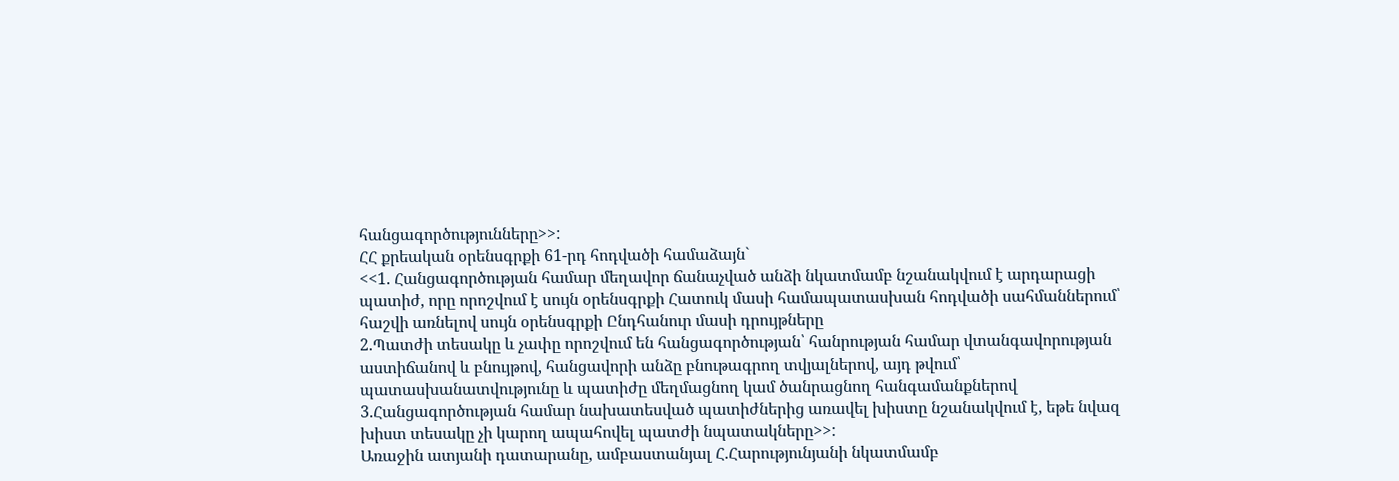հանցագործությունները>>:
ՀՀ քրեական օրենսգրքի 61-րդ հոդվածի համաձայն`
<<1. Հանցագործության համար մեղավոր ճանաչված անձի նկատմամբ նշանակվում է արդարացի պատիժ, որը որոշվում է սույն օրենսգրքի Հատուկ մասի համապատասխան հոդվածի սահմաններում՝ հաշվի առնելով սույն օրենսգրքի Ընդհանուր մասի դրույթները
2.Պատժի տեսակը և չափը որոշվում են հանցագործության՝ հանրության համար վտանգավորության աստիճանով և բնույթով, հանցավորի անձը բնութագրող տվյալներով, այդ թվում՝ պատասխանատվությունը և պատիժը մեղմացնող կամ ծանրացնող հանգամանքներով
3.Հանցագործության համար նախատեսված պատիժներից առավել խիստը նշանակվում է, եթե նվազ խիստ տեսակը չի կարող ապահովել պատժի նպատակները>>:
Առաջին ատյանի դատարանը, ամբաստանյալ Հ.Հարությունյանի նկատմամբ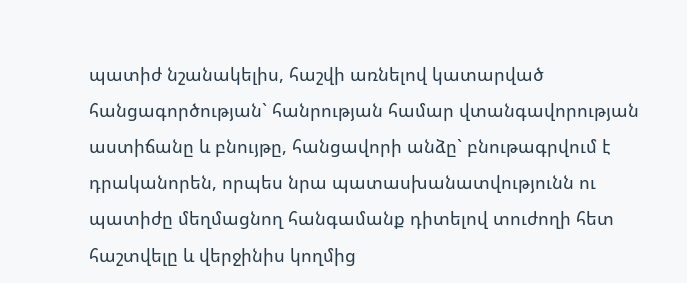պատիժ նշանակելիս, հաշվի առնելով կատարված հանցագործության` հանրության համար վտանգավորության աստիճանը և բնույթը, հանցավորի անձը` բնութագրվում է դրականորեն, որպես նրա պատասխանատվությունն ու պատիժը մեղմացնող հանգամանք դիտելով տուժողի հետ հաշտվելը և վերջինիս կողմից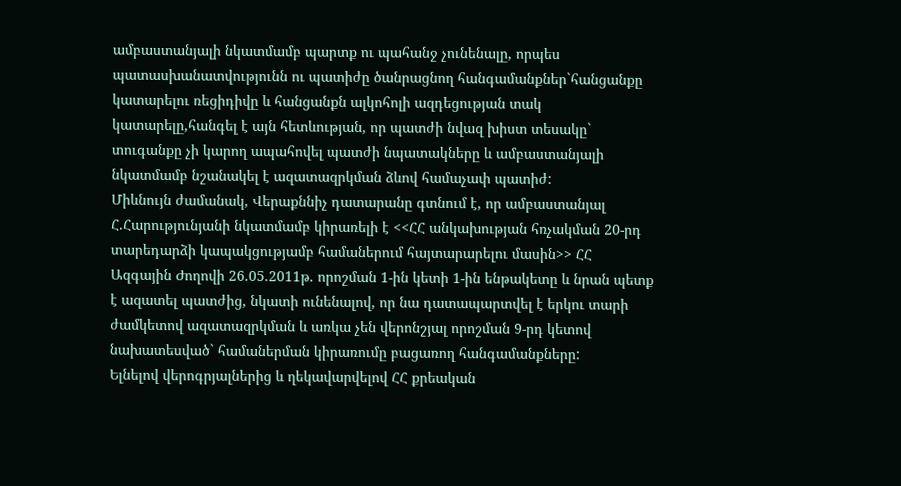ամբաստանյալի նկատմամբ պարտք ու պահանջ չունենալը, որպես պատասխանատվությունն ու պատիժը ծանրացնող հանգամանքներ`հանցանքը կատարելու ռեցիդիվը և հանցանքն ալկոհոլի ազդեցության տակ կատարելը,հանգել է այն հետևության, որ պատժի նվազ խիստ տեսակը` տուգանքը չի կարող ապահովել պատժի նպատակները և ամբաստանյալի նկատմամբ նշանակել է ազատազրկման ձևով համաչափ պատիժ:
Միևնույն ժամանակ, Վերաքննիչ դատարանը գտնում է, որ ամբաստանյալ Հ.Հարությունյանի նկատմամբ կիրառելի է <<ՀՀ անկախության հռչակման 20-րդ տարեդարձի կապակցությամբ համաներում հայտարարելու մասին>> ՀՀ Ազգային Ժողովի 26.05.2011թ. որոշման 1-ին կետի 1-ին ենթակետը և նրան պետք է ազատել պատժից, նկատի ունենալով, որ նա դատապարտվել է երկու տարի ժամկետով ազատազրկման և առկա չեն վերոնշյալ որոշման 9-րդ կետով նախատեսված` համաներման կիրառումը բացառող հանգամանքները:
Ելնելով վերոգրյալներից և ղեկավարվելով ՀՀ քրեական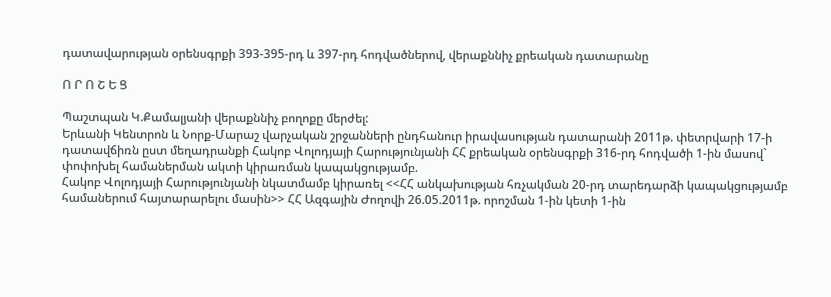դատավարության օրենսգրքի 393-395-րդ և 397-րդ հոդվածներով, վերաքննիչ քրեական դատարանը

Ո Ր Ո Շ Ե Ց

Պաշտպան Կ.Քամալյանի վերաքննիչ բողոքը մերժել:
Երևանի Կենտրոն և Նորք-Մարաշ վարչական շրջանների ընդհանուր իրավասության դատարանի 2011թ. փետրվարի 17-ի դատավճիռն ըստ մեղադրանքի Հակոբ Վոլոդյայի Հարությունյանի ՀՀ քրեական օրենսգրքի 316-րդ հոդվածի 1-ին մասով` փոփոխել համաներման ակտի կիրառման կապակցությամբ.
Հակոբ Վոլոդյայի Հարությունյանի նկատմամբ կիրառել <<ՀՀ անկախության հռչակման 20-րդ տարեդարձի կապակցությամբ համաներում հայտարարելու մասին>> ՀՀ Ազգային Ժողովի 26.05.2011թ. որոշման 1-ին կետի 1-ին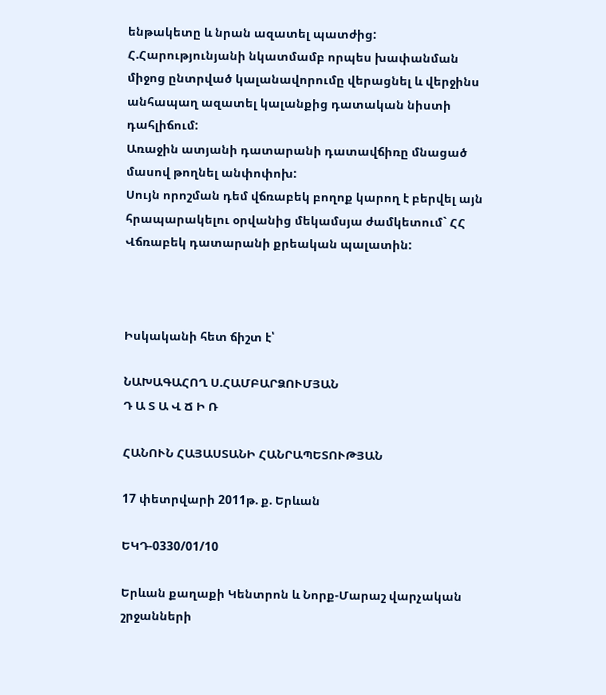ենթակետը և նրան ազատել պատժից:
Հ.Հարությունյանի նկատմամբ որպես խափանման միջոց ընտրված կալանավորումը վերացնել և վերջինս անհապաղ ազատել կալանքից դատական նիստի դահլիճում:
Առաջին ատյանի դատարանի դատավճիռը մնացած մասով թողնել անփոփոխ:
Սույն որոշման դեմ վճռաբեկ բողոք կարող է բերվել այն հրապարակելու օրվանից մեկամսյա ժամկետում` ՀՀ Վճռաբեկ դատարանի քրեական պալատին:



Իսկականի հետ ճիշտ է՝

ՆԱԽԱԳԱՀՈՂ Ս.ՀԱՄԲԱՐՁՈՒՄՅԱՆ
Դ Ա Տ Ա Վ Ճ Ի Ռ

ՀԱՆՈՒՆ ՀԱՅԱՍՏԱՆԻ ՀԱՆՐԱՊԵՏՈՒԹՅԱՆ

17 փետրվարի 2011թ. ք. Երևան

ԵԿԴ-0330/01/10

Երևան քաղաքի Կենտրոն և Նորք-Մարաշ վարչական շրջանների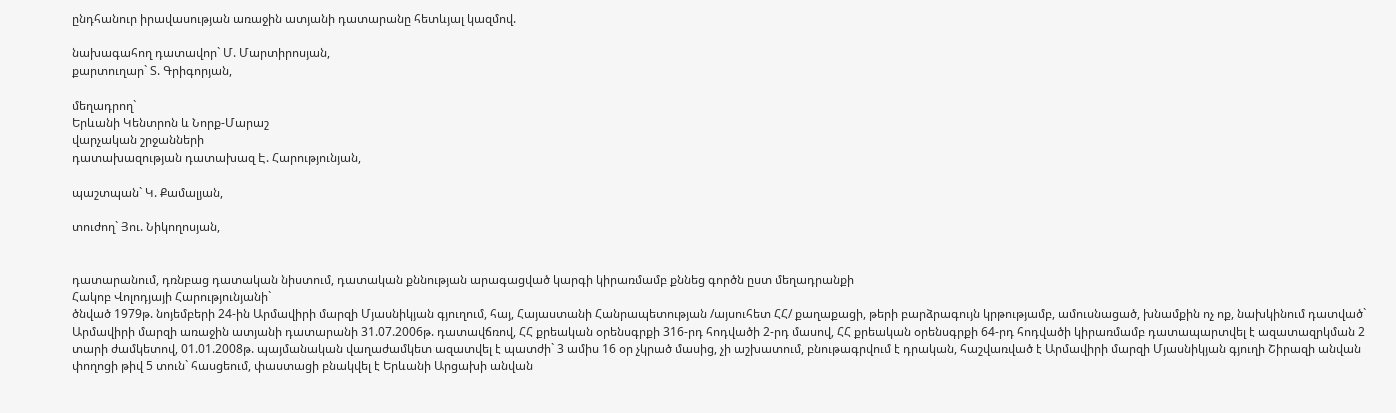ընդհանուր իրավասության առաջին ատյանի դատարանը հետևյալ կազմով.

նախագահող դատավոր` Մ. Մարտիրոսյան,
քարտուղար` Տ. Գրիգորյան,

մեղադրող`
Երևանի Կենտրոն և Նորք-Մարաշ
վարչական շրջանների
դատախազության դատախազ Է. Հարությունյան,

պաշտպան` Կ. Քամալյան,

տուժող` Յու. Նիկողոսյան,


դատարանում, դռնբաց դատական նիստում, դատական քննության արագացված կարգի կիրառմամբ քննեց գործն ըստ մեղադրանքի
Հակոբ Վոլոդյայի Հարությունյանի`
ծնված 1979թ. նոյեմբերի 24-ին Արմավիրի մարզի Մյասնիկյան գյուղում, հայ, Հայաստանի Հանրապետության /այսուհետ ՀՀ/ քաղաքացի, թերի բարձրագույն կրթությամբ, ամուսնացած, խնամքին ոչ ոք, նախկինում դատված` Արմավիրի մարզի առաջին ատյանի դատարանի 31.07.2006թ. դատավճռով, ՀՀ քրեական օրենսգրքի 316-րդ հոդվածի 2-րդ մասով, ՀՀ քրեական օրենսգրքի 64-րդ հոդվածի կիրառմամբ դատապարտվել է ազատազրկման 2 տարի ժամկետով, 01.01.2008թ. պայմանական վաղաժամկետ ազատվել է պատժի` 3 ամիս 16 օր չկրած մասից, չի աշխատում, բնութագրվում է դրական, հաշվառված է Արմավիրի մարզի Մյասնիկյան գյուղի Շիրազի անվան փողոցի թիվ 5 տուն` հասցեում, փաստացի բնակվել է Երևանի Արցախի անվան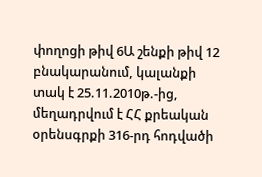փողոցի թիվ 6Ա շենքի թիվ 12 բնակարանում, կալանքի տակ է 25.11.2010թ.-ից, մեղադրվում է ՀՀ քրեական օրենսգրքի 316-րդ հոդվածի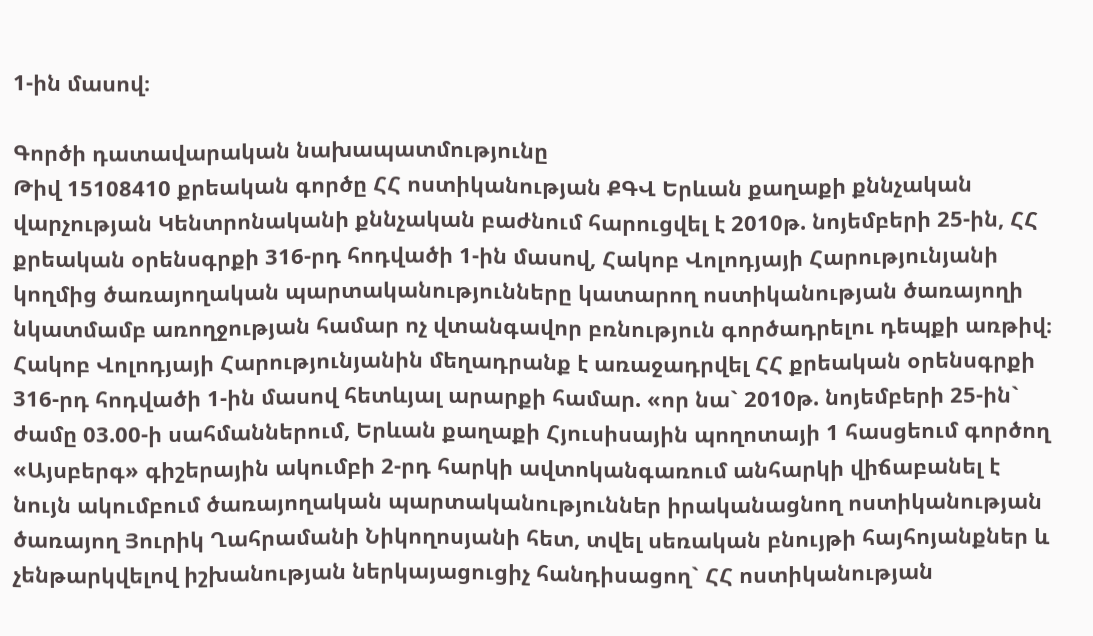1-ին մասով։

Գործի դատավարական նախապատմությունը
Թիվ 15108410 քրեական գործը ՀՀ ոստիկանության ՔԳՎ Երևան քաղաքի քննչական վարչության Կենտրոնականի քննչական բաժնում հարուցվել է 2010թ. նոյեմբերի 25-ին, ՀՀ քրեական օրենսգրքի 316-րդ հոդվածի 1-ին մասով, Հակոբ Վոլոդյայի Հարությունյանի կողմից ծառայողական պարտականությունները կատարող ոստիկանության ծառայողի նկատմամբ առողջության համար ոչ վտանգավոր բռնություն գործադրելու դեպքի առթիվ։
Հակոբ Վոլոդյայի Հարությունյանին մեղադրանք է առաջադրվել ՀՀ քրեական օրենսգրքի 316-րդ հոդվածի 1-ին մասով հետևյալ արարքի համար. «որ նա` 2010թ. նոյեմբերի 25-ին` ժամը 03.00-ի սահմաններում, Երևան քաղաքի Հյուսիսային պողոտայի 1 հասցեում գործող «Այսբերգ» գիշերային ակումբի 2-րդ հարկի ավտոկանգառում անհարկի վիճաբանել է նույն ակումբում ծառայողական պարտականություններ իրականացնող ոստիկանության ծառայող Յուրիկ Ղահրամանի Նիկողոսյանի հետ, տվել սեռական բնույթի հայհոյանքներ և չենթարկվելով իշխանության ներկայացուցիչ հանդիսացող` ՀՀ ոստիկանության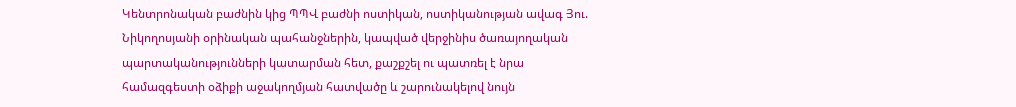Կենտրոնական բաժնին կից ՊՊՎ բաժնի ոստիկան, ոստիկանության ավագ Յու. Նիկողոսյանի օրինական պահանջներին, կապված վերջինիս ծառայողական պարտականությունների կատարման հետ, քաշքշել ու պատռել է նրա համազգեստի օձիքի աջակողմյան հատվածը և շարունակելով նույն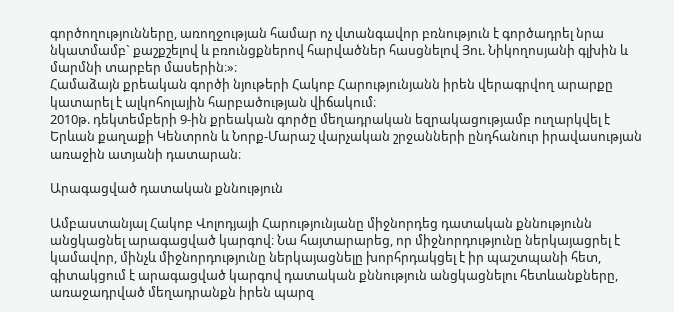գործողությունները, առողջության համար ոչ վտանգավոր բռնություն է գործադրել նրա նկատմամբ` քաշքշելով և բռունցքներով հարվածներ հասցնելով Յու. Նիկողոսյանի գլխին և մարմնի տարբեր մասերին։»։
Համաձայն քրեական գործի նյութերի Հակոբ Հարությունյանն իրեն վերագրվող արարքը կատարել է ալկոհոլային հարբածության վիճակում։
2010թ. դեկտեմբերի 9-ին քրեական գործը մեղադրական եզրակացությամբ ուղարկվել է Երևան քաղաքի Կենտրոն և Նորք-Մարաշ վարչական շրջանների ընդհանուր իրավասության առաջին ատյանի դատարան։

Արագացված դատական քննություն

Ամբաստանյալ Հակոբ Վոլոդյայի Հարությունյանը միջնորդեց դատական քննությունն անցկացնել արագացված կարգով։ Նա հայտարարեց, որ միջնորդությունը ներկայացրել է կամավոր, մինչև միջնորդությունը ներկայացնելը խորհրդակցել է իր պաշտպանի հետ, գիտակցում է արագացված կարգով դատական քննություն անցկացնելու հետևանքները, առաջադրված մեղադրանքն իրեն պարզ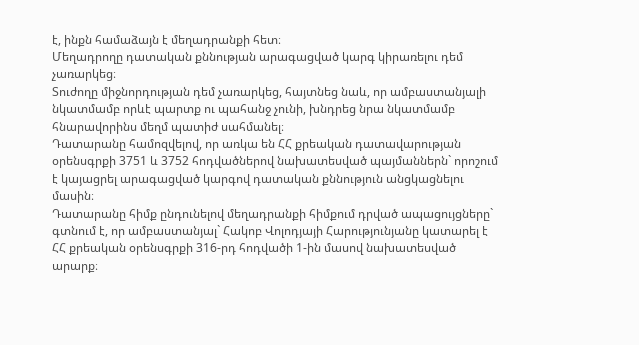է, ինքն համաձայն է մեղադրանքի հետ։
Մեղադրողը դատական քննության արագացված կարգ կիրառելու դեմ չառարկեց։
Տուժողը միջնորդության դեմ չառարկեց, հայտնեց նաև, որ ամբաստանյալի նկատմամբ որևէ պարտք ու պահանջ չունի, խնդրեց նրա նկատմամբ հնարավորինս մեղմ պատիժ սահմանել։
Դատարանը համոզվելով, որ առկա են ՀՀ քրեական դատավարության օրենսգրքի 3751 և 3752 հոդվածներով նախատեսված պայմաններն` որոշում է կայացրել արագացված կարգով դատական քննություն անցկացնելու մասին։
Դատարանը հիմք ընդունելով մեղադրանքի հիմքում դրված ապացույցները` գտնում է, որ ամբաստանյալ` Հակոբ Վոլոդյայի Հարությունյանը կատարել է ՀՀ քրեական օրենսգրքի 316-րդ հոդվածի 1-ին մասով նախատեսված արարք։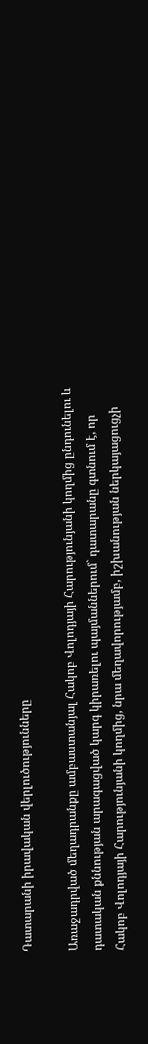Դատարանի իրավական վերլուծությունները

Առաջադրված մեղադրանքը ամբաստանյալ Հակոբ Վոլոդյայի Հարությունյանի կողմից ընդունելու և դատական քննության արագացված կարգ կիրառելու պայմաններում` դատարանը գտնում է, որ Հակոբ Վոլոդյայի Հարությունյանի կողմից, նրա մեղավորությամբ, իշխանության ներկայացուցչի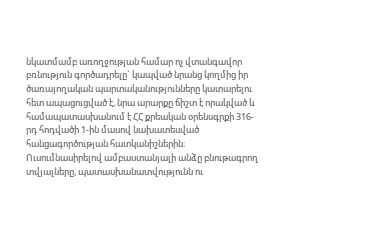նկատմամբ առողջության համար ոչ վտանգավոր բռնություն գործադրելը` կապված նրանց կողմից իր ծառայողական պարտականությունները կատարելու հետ ապացուցված է, նրա արարքը ճիշտ է որակված և համապատասխանում է ՀՀ քրեական օրենսգրքի 316-րդ հոդվածի 1-ին մասով նախատեսված հանցագործության հատկանիշներին։
Ուսումնասիրելով ամբաստանյալի անձը բնութագրող տվյալները, պատասխանատվությունն ու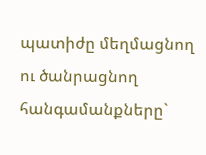պատիժը մեղմացնող ու ծանրացնող հանգամանքները`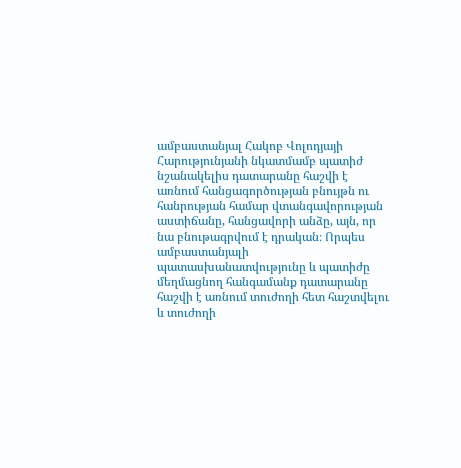ամբաստանյալ Հակոբ Վոլոդյայի Հարությունյանի նկատմամբ պատիժ նշանակելիս դատարանը հաշվի է առնում հանցագործության բնույթն ու հանրության համար վտանգավորության աստիճանը, հանցավորի անձը, այն, որ նա բնութագրվում է դրական։ Որպես ամբաստանյալի պատասխանատվությունը և պատիժը մեղմացնող հանգամանք դատարանը հաշվի է առնում տուժողի հետ հաշտվելու և տուժողի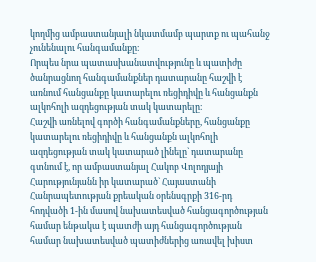կողմից ամբաստանյալի նկատմամբ պարտք ու պահանջ չունենալու հանգամանքը։
Որպես նրա պատասխանատվությունը և պատիժը ծանրացնող հանգամանքներ դատարանը հաշվի է առնում հանցանքը կատարելու ռեցիդիվը և հանցանքն ալկոհոլի ազդեցության տակ կատարելը։
Հաշվի առնելով գործի հանգամանքները, հանցանքը կատարելու ռեցիդիվը և հանցանքն ալկոհոլի ազդեցության տակ կատարած լինելը` դատարանը գտնում է, որ ամբաստանյալ Հակոբ Վոլոդյայի Հարությունյանն իր կատարած` Հայաստանի Հանրապետության քրեական օրենսգրքի 316-րդ հոդվածի 1-ին մասով նախատեսված հանցագործության համար ենթակա է պատժի այդ հանցագործության համար նախատեսված պատիժներից առավել խիստ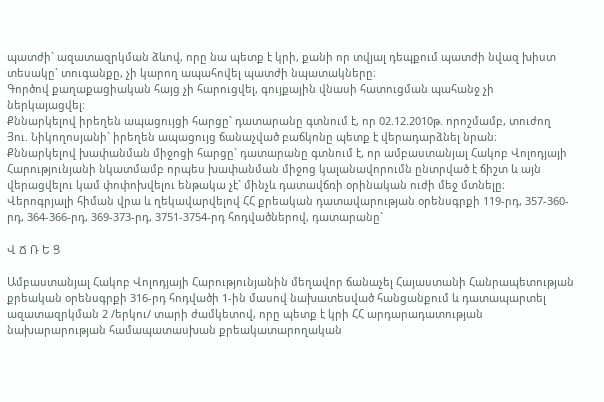պատժի` ազատազրկման ձևով, որը նա պետք է կրի, քանի որ տվյալ դեպքում պատժի նվազ խիստ տեսակը` տուգանքը, չի կարող ապահովել պատժի նպատակները։
Գործով քաղաքացիական հայց չի հարուցվել, գույքային վնասի հատուցման պահանջ չի ներկայացվել։
Քննարկելով իրեղեն ապացույցի հարցը` դատարանը գտնում է, որ 02.12.2010թ. որոշմամբ, տուժող Յու. Նիկողոսյանի` իրեղեն ապացույց ճանաչված բաճկոնը պետք է վերադարձնել նրան։
Քննարկելով խափանման միջոցի հարցը` դատարանը գտնում է, որ ամբաստանյալ Հակոբ Վոլոդյայի Հարությունյանի նկատմամբ որպես խափանման միջոց կալանավորումն ընտրված է ճիշտ և այն վերացվելու կամ փոփոխվելու ենթակա չէ` մինչև դատավճռի օրինական ուժի մեջ մտնելը։
Վերոգրյալի հիման վրա և ղեկավարվելով ՀՀ քրեական դատավարության օրենսգրքի 119-րդ, 357-360-րդ, 364-366-րդ, 369-373-րդ, 3751-3754-րդ հոդվածներով, դատարանը`

Վ Ճ Ռ Ե Ց

Ամբաստանյալ Հակոբ Վոլոդյայի Հարությունյանին մեղավոր ճանաչել Հայաստանի Հանրապետության քրեական օրենսգրքի 316-րդ հոդվածի 1-ին մասով նախատեսված հանցանքում և դատապարտել ազատազրկման 2 /երկու/ տարի ժամկետով, որը պետք է կրի ՀՀ արդարադատության նախարարության համապատասխան քրեակատարողական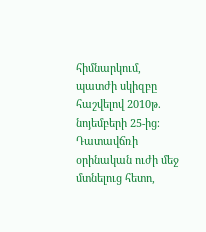հիմնարկում, պատժի սկիզբը հաշվելով 2010թ. նոյեմբերի 25-ից։
Դատավճռի օրինական ուժի մեջ մտնելուց հետո,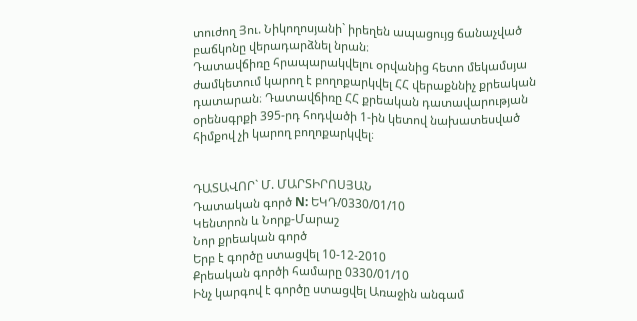տուժող Յու. Նիկողոսյանի` իրեղեն ապացույց ճանաչված բաճկոնը վերադարձնել նրան։
Դատավճիռը հրապարակվելու օրվանից հետո մեկամսյա ժամկետում կարող է բողոքարկվել ՀՀ վերաքննիչ քրեական դատարան։ Դատավճիռը ՀՀ քրեական դատավարության օրենսգրքի 395-րդ հոդվածի 1-ին կետով նախատեսված հիմքով չի կարող բողոքարկվել։


ԴԱՏԱՎՈՐ` Մ. ՄԱՐՏԻՐՈՍՅԱՆ
Դատական գործ N: ԵԿԴ/0330/01/10
Կենտրոն և Նորք-Մարաշ
Նոր քրեական գործ
Երբ է գործը ստացվել 10-12-2010
Քրեական գործի համարը 0330/01/10
Ինչ կարգով է գործը ստացվել Առաջին անգամ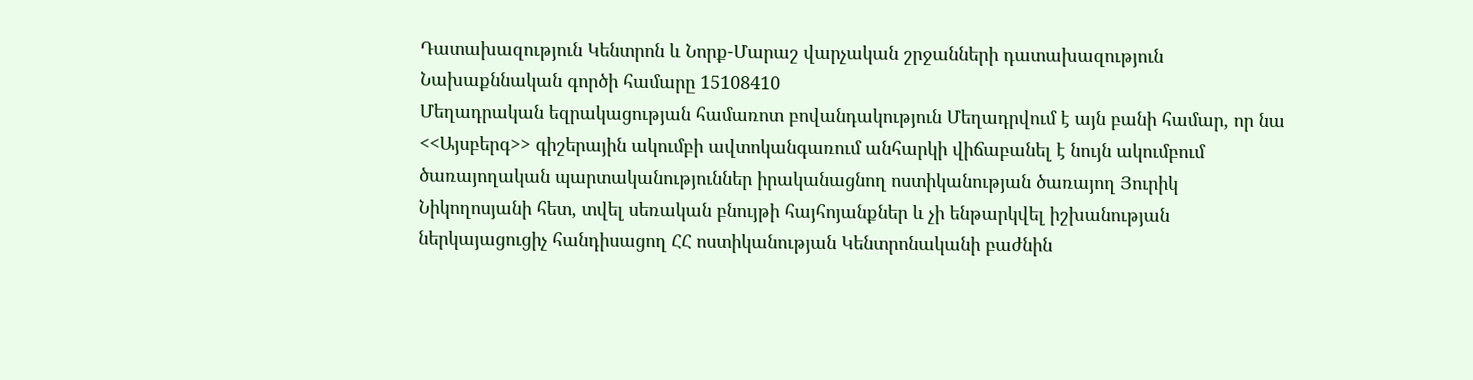Դատախազություն Կենտրոն և Նորք-Մարաշ վարչական շրջանների դատախազություն
Նախաքննական գործի համարը 15108410
Մեղադրական եզրակացության համառոտ բովանդակություն Մեղադրվում է այն բանի համար, որ նա <<Այսբերգ>> գիշերային ակումբի ավտոկանգառում անհարկի վիճաբանել է նույն ակումբում ծառայողական պարտականություններ իրականացնող ոստիկանության ծառայող Յուրիկ Նիկողոսյանի հետ, տվել սեռական բնույթի հայհոյանքներ և չի ենթարկվել իշխանության ներկայացուցիչ հանդիսացող ՀՀ ոստիկանության Կենտրոնականի բաժնին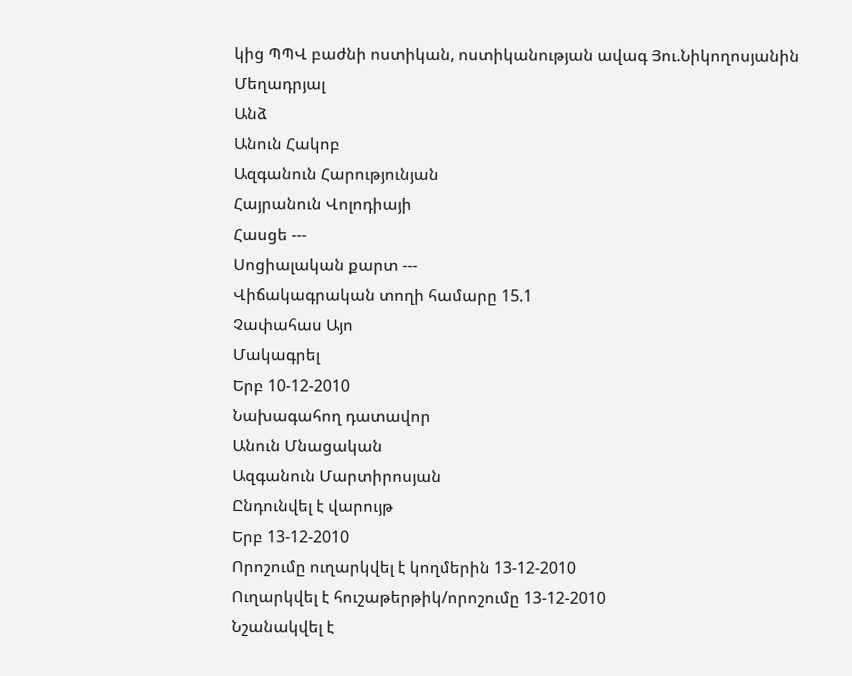կից ՊՊՎ բաժնի ոստիկան, ոստիկանության ավագ Յու.Նիկողոսյանին
Մեղադրյալ
Անձ
Անուն Հակոբ
Ազգանուն Հարությունյան
Հայրանուն Վոլոդիայի
Հասցե ---
Սոցիալական քարտ ---
Վիճակագրական տողի համարը 15.1
Չափահաս Այո
Մակագրել
Երբ 10-12-2010
Նախագահող դատավոր
Անուն Մնացական
Ազգանուն Մարտիրոսյան
Ընդունվել է վարույթ
Երբ 13-12-2010
Որոշումը ուղարկվել է կողմերին 13-12-2010
Ուղարկվել է հուշաթերթիկ/որոշումը 13-12-2010
Նշանակվել է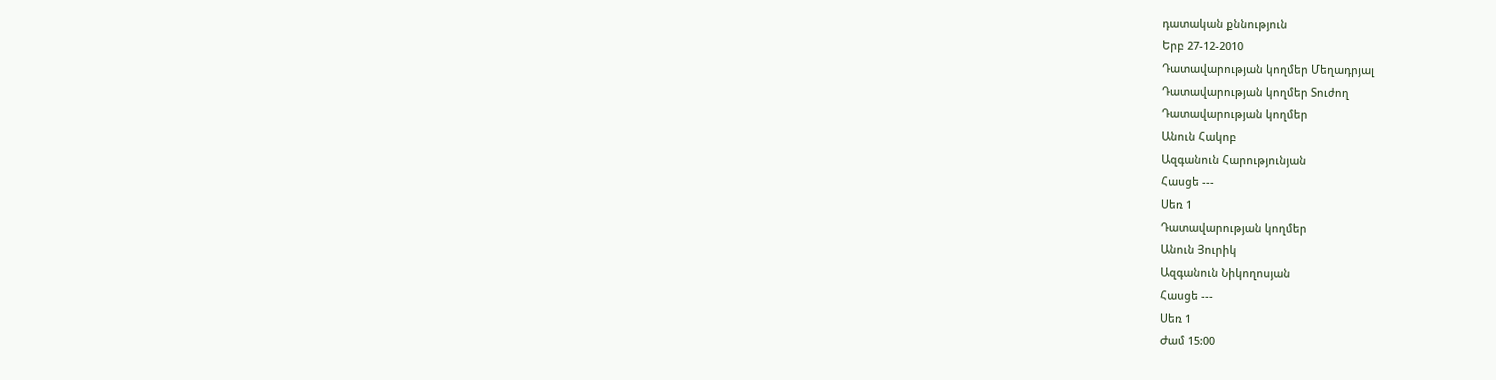դատական քննություն
Երբ 27-12-2010
Դատավարության կողմեր Մեղադրյալ
Դատավարության կողմեր Տուժող
Դատավարության կողմեր
Անուն Հակոբ
Ազգանուն Հարությունյան
Հասցե ---
Սեռ 1
Դատավարության կողմեր
Անուն Յուրիկ
Ազգանուն Նիկողոսյան
Հասցե ---
Սեռ 1
Ժամ 15:00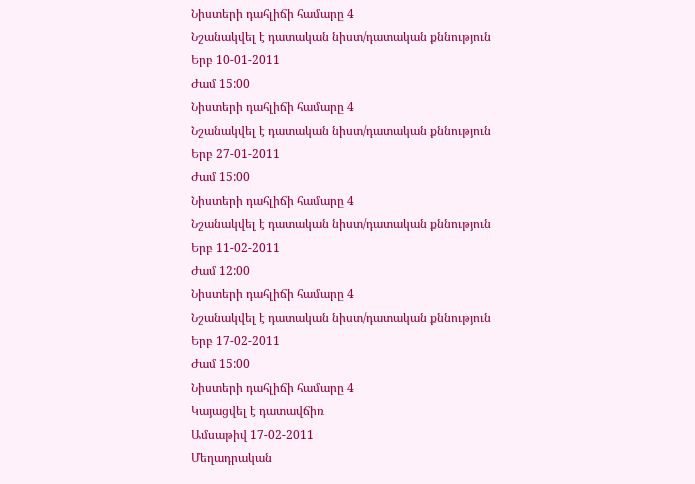Նիստերի դահլիճի համարը 4
Նշանակվել է դատական նիստ/դատական քննություն
Երբ 10-01-2011
Ժամ 15:00
Նիստերի դահլիճի համարը 4
Նշանակվել է դատական նիստ/դատական քննություն
Երբ 27-01-2011
Ժամ 15:00
Նիստերի դահլիճի համարը 4
Նշանակվել է դատական նիստ/դատական քննություն
Երբ 11-02-2011
Ժամ 12:00
Նիստերի դահլիճի համարը 4
Նշանակվել է դատական նիստ/դատական քննություն
Երբ 17-02-2011
Ժամ 15:00
Նիստերի դահլիճի համարը 4
Կայացվել է դատավճիռ
Ամսաթիվ 17-02-2011
Մեղադրական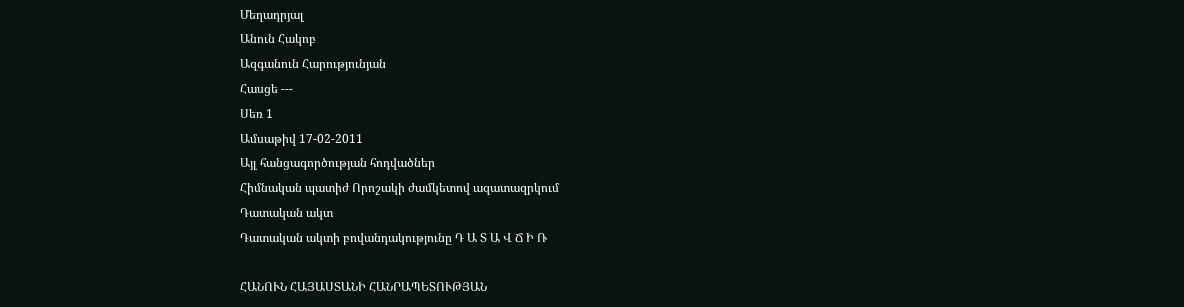Մեղադրյալ
Անուն Հակոբ
Ազգանուն Հարությունյան
Հասցե ---
Սեռ 1
Ամսաթիվ 17-02-2011
Այլ հանցագործության հոդվածներ
Հիմնական պատիժ Որոշակի ժամկետով ազատազրկում
Դատական ակտ
Դատական ակտի բովանդակությունը Դ Ա Տ Ա Վ Ճ Ի Ռ

ՀԱՆՈՒՆ ՀԱՅԱՍՏԱՆԻ ՀԱՆՐԱՊԵՏՈՒԹՅԱՆ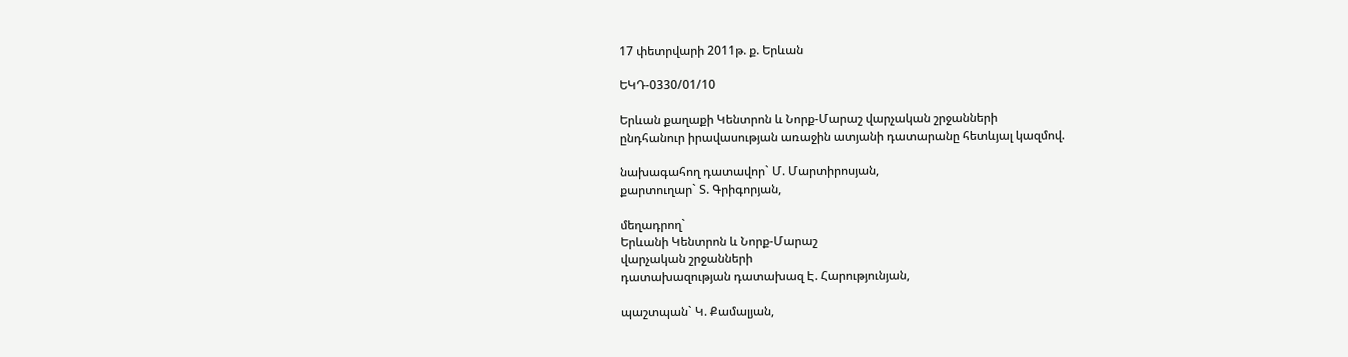17 փետրվարի 2011թ. ք. Երևան

ԵԿԴ-0330/01/10

Երևան քաղաքի Կենտրոն և Նորք-Մարաշ վարչական շրջանների
ընդհանուր իրավասության առաջին ատյանի դատարանը հետևյալ կազմով.

նախագահող դատավոր` Մ. Մարտիրոսյան,
քարտուղար` Տ. Գրիգորյան,

մեղադրող`
Երևանի Կենտրոն և Նորք-Մարաշ
վարչական շրջանների
դատախազության դատախազ Է. Հարությունյան,

պաշտպան` Կ. Քամալյան,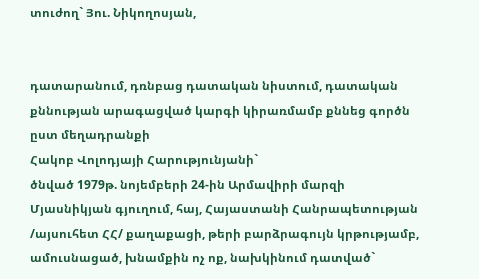տուժող` Յու. Նիկողոսյան,


դատարանում, դռնբաց դատական նիստում, դատական քննության արագացված կարգի կիրառմամբ քննեց գործն ըստ մեղադրանքի
Հակոբ Վոլոդյայի Հարությունյանի`
ծնված 1979թ. նոյեմբերի 24-ին Արմավիրի մարզի Մյասնիկյան գյուղում, հայ, Հայաստանի Հանրապետության /այսուհետ ՀՀ/ քաղաքացի, թերի բարձրագույն կրթությամբ, ամուսնացած, խնամքին ոչ ոք, նախկինում դատված`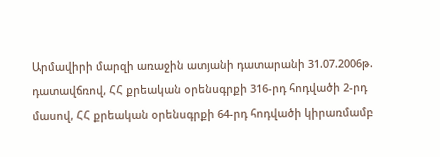Արմավիրի մարզի առաջին ատյանի դատարանի 31.07.2006թ. դատավճռով, ՀՀ քրեական օրենսգրքի 316-րդ հոդվածի 2-րդ մասով, ՀՀ քրեական օրենսգրքի 64-րդ հոդվածի կիրառմամբ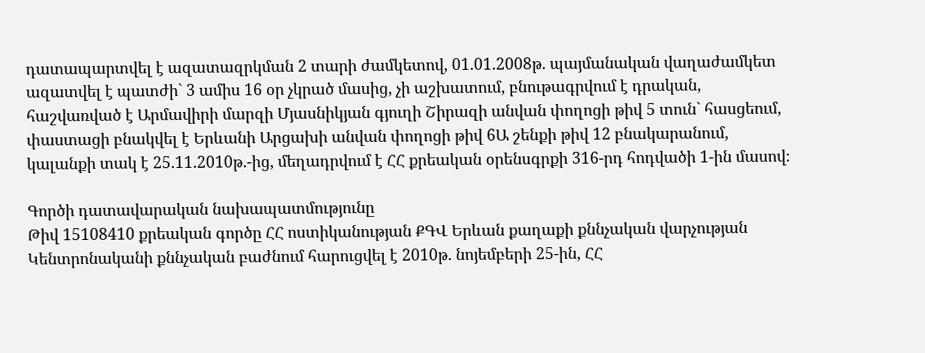դատապարտվել է ազատազրկման 2 տարի ժամկետով, 01.01.2008թ. պայմանական վաղաժամկետ ազատվել է պատժի` 3 ամիս 16 օր չկրած մասից, չի աշխատում, բնութագրվում է դրական, հաշվառված է Արմավիրի մարզի Մյասնիկյան գյուղի Շիրազի անվան փողոցի թիվ 5 տուն` հասցեում, փաստացի բնակվել է Երևանի Արցախի անվան փողոցի թիվ 6Ա շենքի թիվ 12 բնակարանում, կալանքի տակ է 25.11.2010թ.-ից, մեղադրվում է ՀՀ քրեական օրենսգրքի 316-րդ հոդվածի 1-ին մասով։

Գործի դատավարական նախապատմությունը
Թիվ 15108410 քրեական գործը ՀՀ ոստիկանության ՔԳՎ Երևան քաղաքի քննչական վարչության Կենտրոնականի քննչական բաժնում հարուցվել է 2010թ. նոյեմբերի 25-ին, ՀՀ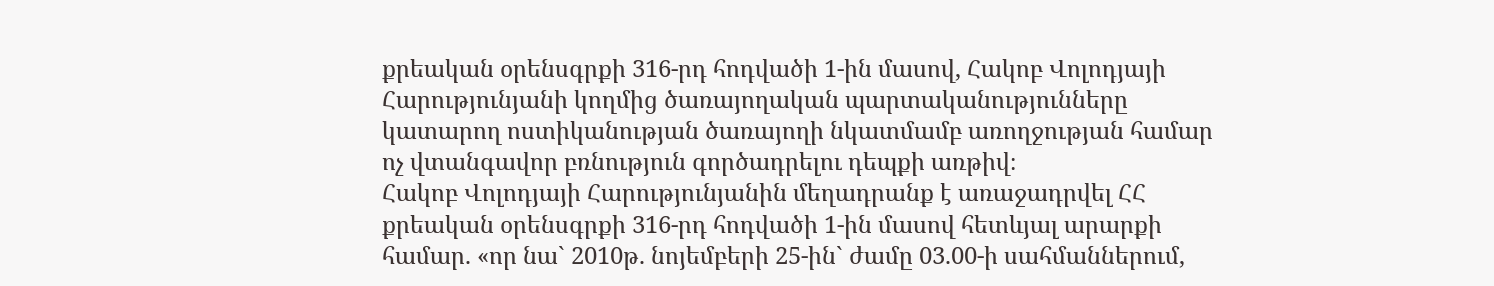քրեական օրենսգրքի 316-րդ հոդվածի 1-ին մասով, Հակոբ Վոլոդյայի Հարությունյանի կողմից ծառայողական պարտականությունները կատարող ոստիկանության ծառայողի նկատմամբ առողջության համար ոչ վտանգավոր բռնություն գործադրելու դեպքի առթիվ։
Հակոբ Վոլոդյայի Հարությունյանին մեղադրանք է առաջադրվել ՀՀ քրեական օրենսգրքի 316-րդ հոդվածի 1-ին մասով հետևյալ արարքի համար. «որ նա` 2010թ. նոյեմբերի 25-ին` ժամը 03.00-ի սահմաններում,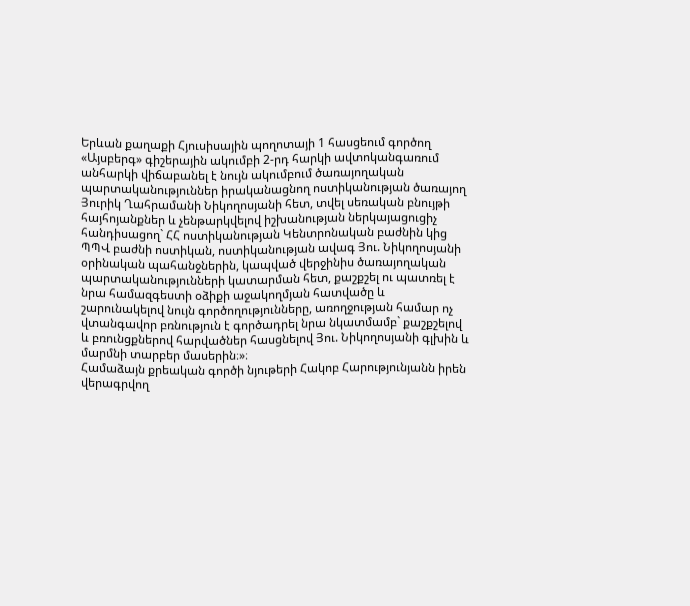Երևան քաղաքի Հյուսիսային պողոտայի 1 հասցեում գործող «Այսբերգ» գիշերային ակումբի 2-րդ հարկի ավտոկանգառում անհարկի վիճաբանել է նույն ակումբում ծառայողական պարտականություններ իրականացնող ոստիկանության ծառայող Յուրիկ Ղահրամանի Նիկողոսյանի հետ, տվել սեռական բնույթի հայհոյանքներ և չենթարկվելով իշխանության ներկայացուցիչ հանդիսացող` ՀՀ ոստիկանության Կենտրոնական բաժնին կից ՊՊՎ բաժնի ոստիկան, ոստիկանության ավագ Յու. Նիկողոսյանի օրինական պահանջներին, կապված վերջինիս ծառայողական պարտականությունների կատարման հետ, քաշքշել ու պատռել է նրա համազգեստի օձիքի աջակողմյան հատվածը և շարունակելով նույն գործողությունները, առողջության համար ոչ վտանգավոր բռնություն է գործադրել նրա նկատմամբ` քաշքշելով և բռունցքներով հարվածներ հասցնելով Յու. Նիկողոսյանի գլխին և մարմնի տարբեր մասերին։»։
Համաձայն քրեական գործի նյութերի Հակոբ Հարությունյանն իրեն վերագրվող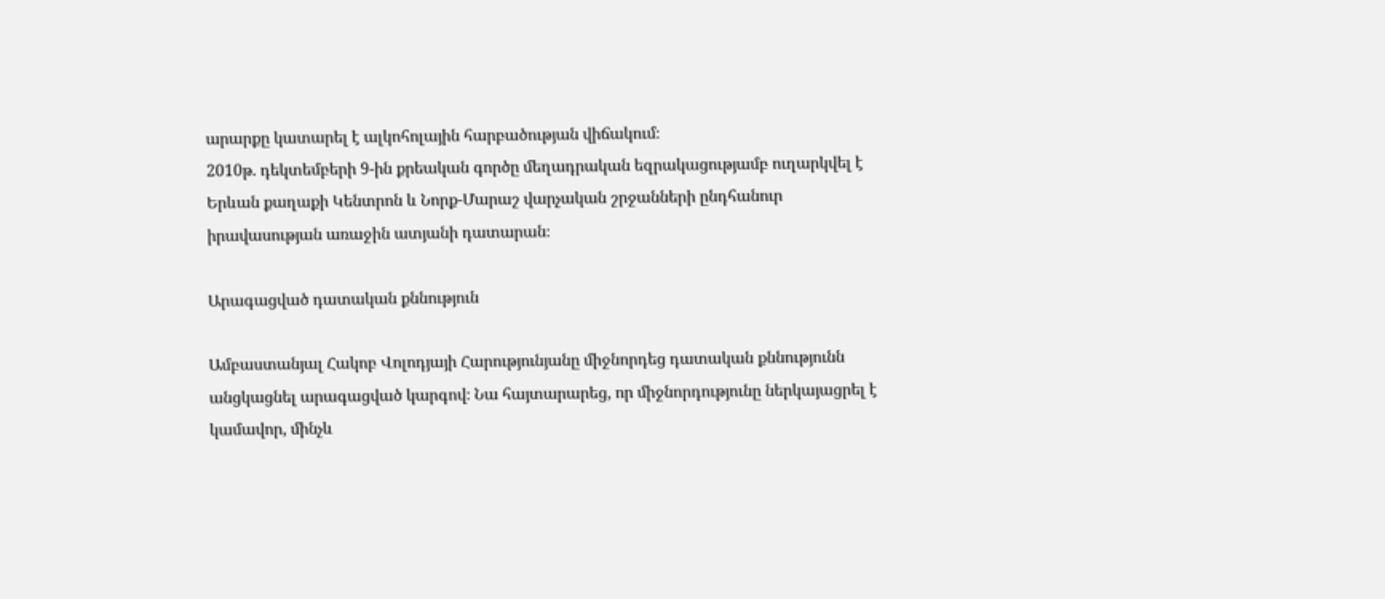արարքը կատարել է ալկոհոլային հարբածության վիճակում։
2010թ. դեկտեմբերի 9-ին քրեական գործը մեղադրական եզրակացությամբ ուղարկվել է Երևան քաղաքի Կենտրոն և Նորք-Մարաշ վարչական շրջանների ընդհանուր իրավասության առաջին ատյանի դատարան։

Արագացված դատական քննություն

Ամբաստանյալ Հակոբ Վոլոդյայի Հարությունյանը միջնորդեց դատական քննությունն անցկացնել արագացված կարգով։ Նա հայտարարեց, որ միջնորդությունը ներկայացրել է կամավոր, մինչև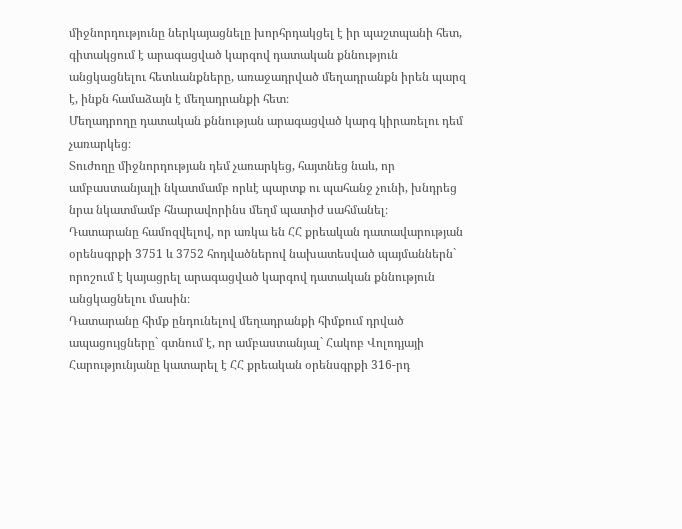միջնորդությունը ներկայացնելը խորհրդակցել է իր պաշտպանի հետ, գիտակցում է արագացված կարգով դատական քննություն անցկացնելու հետևանքները, առաջադրված մեղադրանքն իրեն պարզ է, ինքն համաձայն է մեղադրանքի հետ։
Մեղադրողը դատական քննության արագացված կարգ կիրառելու դեմ չառարկեց։
Տուժողը միջնորդության դեմ չառարկեց, հայտնեց նաև, որ ամբաստանյալի նկատմամբ որևէ պարտք ու պահանջ չունի, խնդրեց նրա նկատմամբ հնարավորինս մեղմ պատիժ սահմանել։
Դատարանը համոզվելով, որ առկա են ՀՀ քրեական դատավարության օրենսգրքի 3751 և 3752 հոդվածներով նախատեսված պայմաններն` որոշում է կայացրել արագացված կարգով դատական քննություն անցկացնելու մասին։
Դատարանը հիմք ընդունելով մեղադրանքի հիմքում դրված ապացույցները` գտնում է, որ ամբաստանյալ` Հակոբ Վոլոդյայի Հարությունյանը կատարել է ՀՀ քրեական օրենսգրքի 316-րդ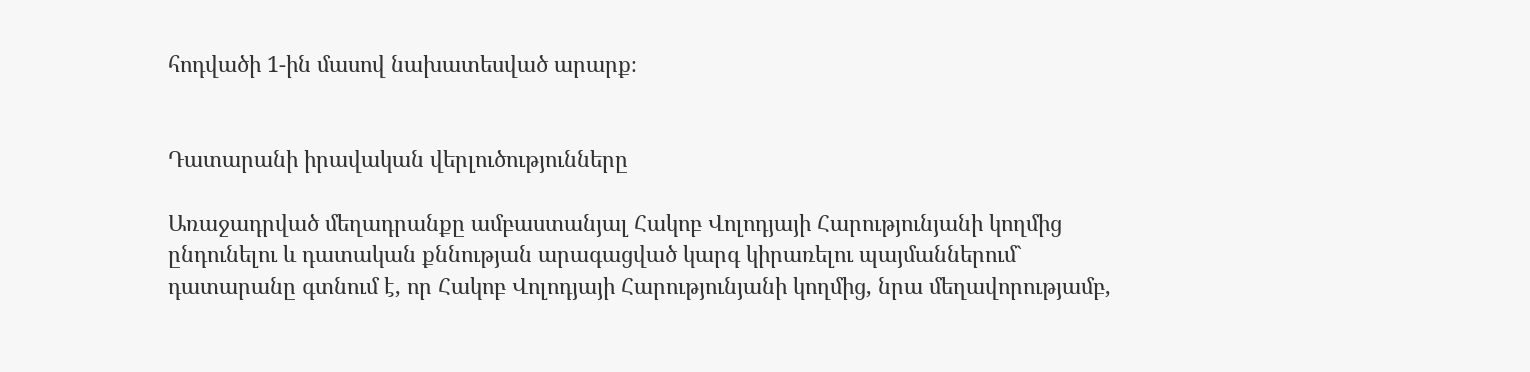հոդվածի 1-ին մասով նախատեսված արարք։


Դատարանի իրավական վերլուծությունները

Առաջադրված մեղադրանքը ամբաստանյալ Հակոբ Վոլոդյայի Հարությունյանի կողմից ընդունելու և դատական քննության արագացված կարգ կիրառելու պայմաններում` դատարանը գտնում է, որ Հակոբ Վոլոդյայի Հարությունյանի կողմից, նրա մեղավորությամբ,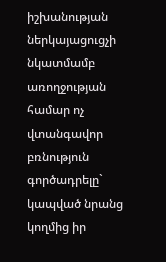իշխանության ներկայացուցչի նկատմամբ առողջության համար ոչ վտանգավոր բռնություն գործադրելը` կապված նրանց կողմից իր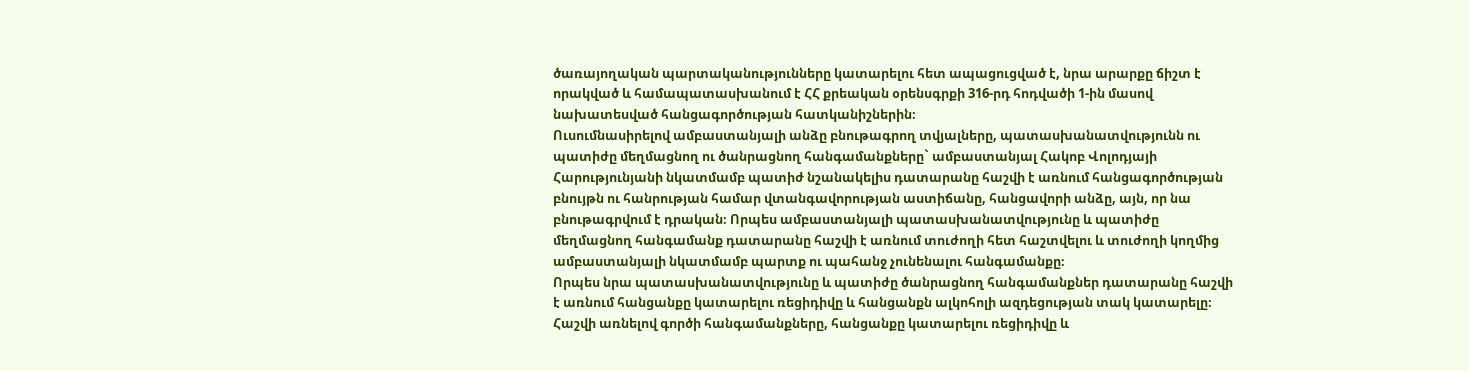ծառայողական պարտականությունները կատարելու հետ ապացուցված է, նրա արարքը ճիշտ է որակված և համապատասխանում է ՀՀ քրեական օրենսգրքի 316-րդ հոդվածի 1-ին մասով նախատեսված հանցագործության հատկանիշներին։
Ուսումնասիրելով ամբաստանյալի անձը բնութագրող տվյալները, պատասխանատվությունն ու պատիժը մեղմացնող ու ծանրացնող հանգամանքները` ամբաստանյալ Հակոբ Վոլոդյայի Հարությունյանի նկատմամբ պատիժ նշանակելիս դատարանը հաշվի է առնում հանցագործության բնույթն ու հանրության համար վտանգավորության աստիճանը, հանցավորի անձը, այն, որ նա բնութագրվում է դրական։ Որպես ամբաստանյալի պատասխանատվությունը և պատիժը մեղմացնող հանգամանք դատարանը հաշվի է առնում տուժողի հետ հաշտվելու և տուժողի կողմից ամբաստանյալի նկատմամբ պարտք ու պահանջ չունենալու հանգամանքը։
Որպես նրա պատասխանատվությունը և պատիժը ծանրացնող հանգամանքներ դատարանը հաշվի է առնում հանցանքը կատարելու ռեցիդիվը և հանցանքն ալկոհոլի ազդեցության տակ կատարելը։
Հաշվի առնելով գործի հանգամանքները, հանցանքը կատարելու ռեցիդիվը և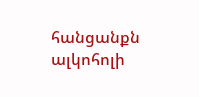հանցանքն ալկոհոլի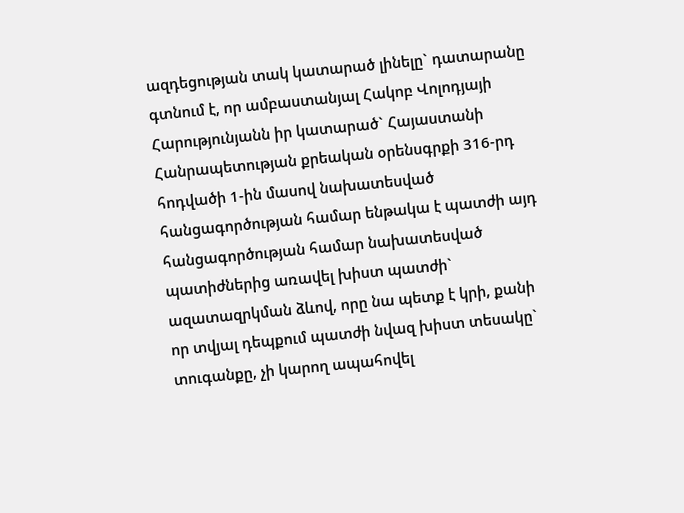ազդեցության տակ կատարած լինելը` դատարանը գտնում է, որ ամբաստանյալ Հակոբ Վոլոդյայի Հարությունյանն իր կատարած` Հայաստանի Հանրապետության քրեական օրենսգրքի 316-րդ հոդվածի 1-ին մասով նախատեսված հանցագործության համար ենթակա է պատժի այդ հանցագործության համար նախատեսված պատիժներից առավել խիստ պատժի` ազատազրկման ձևով, որը նա պետք է կրի, քանի որ տվյալ դեպքում պատժի նվազ խիստ տեսակը` տուգանքը, չի կարող ապահովել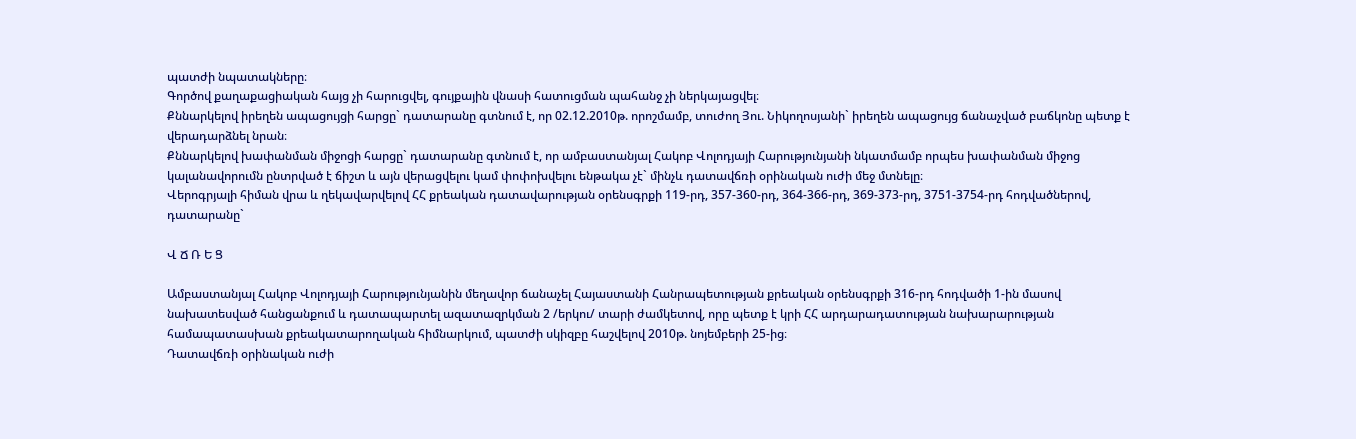պատժի նպատակները։
Գործով քաղաքացիական հայց չի հարուցվել, գույքային վնասի հատուցման պահանջ չի ներկայացվել։
Քննարկելով իրեղեն ապացույցի հարցը` դատարանը գտնում է, որ 02.12.2010թ. որոշմամբ, տուժող Յու. Նիկողոսյանի` իրեղեն ապացույց ճանաչված բաճկոնը պետք է վերադարձնել նրան։
Քննարկելով խափանման միջոցի հարցը` դատարանը գտնում է, որ ամբաստանյալ Հակոբ Վոլոդյայի Հարությունյանի նկատմամբ որպես խափանման միջոց կալանավորումն ընտրված է ճիշտ և այն վերացվելու կամ փոփոխվելու ենթակա չէ` մինչև դատավճռի օրինական ուժի մեջ մտնելը։
Վերոգրյալի հիման վրա և ղեկավարվելով ՀՀ քրեական դատավարության օրենսգրքի 119-րդ, 357-360-րդ, 364-366-րդ, 369-373-րդ, 3751-3754-րդ հոդվածներով, դատարանը`

Վ Ճ Ռ Ե Ց

Ամբաստանյալ Հակոբ Վոլոդյայի Հարությունյանին մեղավոր ճանաչել Հայաստանի Հանրապետության քրեական օրենսգրքի 316-րդ հոդվածի 1-ին մասով նախատեսված հանցանքում և դատապարտել ազատազրկման 2 /երկու/ տարի ժամկետով, որը պետք է կրի ՀՀ արդարադատության նախարարության համապատասխան քրեակատարողական հիմնարկում, պատժի սկիզբը հաշվելով 2010թ. նոյեմբերի 25-ից։
Դատավճռի օրինական ուժի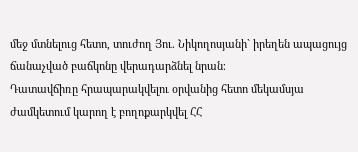մեջ մտնելուց հետո, տուժող Յու. Նիկողոսյանի` իրեղեն ապացույց ճանաչված բաճկոնը վերադարձնել նրան։
Դատավճիռը հրապարակվելու օրվանից հետո մեկամսյա ժամկետում կարող է բողոքարկվել ՀՀ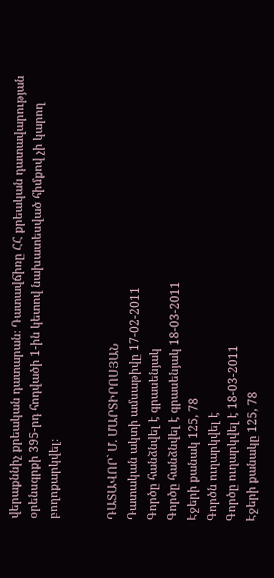վերաքննիչ քրեական դատարան։ Դատավճիռը ՀՀ քրեական դատավարության օրենսգրքի 395-րդ հոդվածի 1-ին կետով նախատեսված հիմքով չի կարող բողոքարկվել։


ԴԱՏԱՎՈՐ` Մ. ՄԱՐՏԻՐՈՍՅԱՆ
Դատական ակտի ամսաթիվը 17-02-2011
Գործը հանձնվել է գրասենյակ
Գործը հանձնվել է գրասենյակ 18-03-2011
Էջերի քանակ 125, 78
Գործն ուղարկվել է
Գործը ուղարկվել է 18-03-2011
Էջերի քանակը 125, 78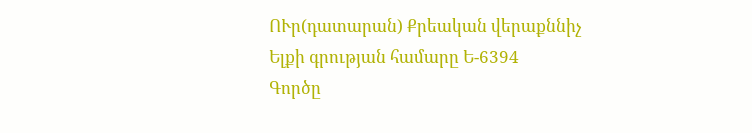ՈՒր(դատարան) Քրեական վերաքննիչ
Ելքի գրության համարը Ե-6394
Գործը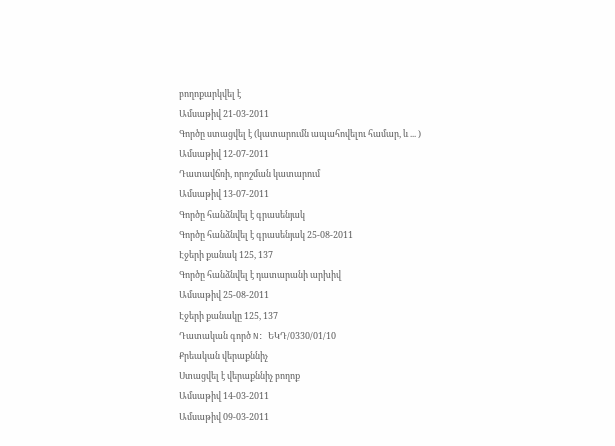բողոքարկվել է
Ամսաթիվ 21-03-2011
Գործը ստացվել է (կատարումն ապահովելու համար, և ... )
Ամսաթիվ 12-07-2011
Դատավճռի, որոշման կատարում
Ամսաթիվ 13-07-2011
Գործը հանձնվել է գրասենյակ
Գործը հանձնվել է գրասենյակ 25-08-2011
Էջերի քանակ 125, 137
Գործը հանձնվել է դատարանի արխիվ
Ամսաթիվ 25-08-2011
Էջերի քանակը 125, 137
Դատական գործ N: ԵԿԴ/0330/01/10
Քրեական վերաքննիչ
Ստացվել է վերաքննիչ բողոք
Ամսաթիվ 14-03-2011
Ամսաթիվ 09-03-2011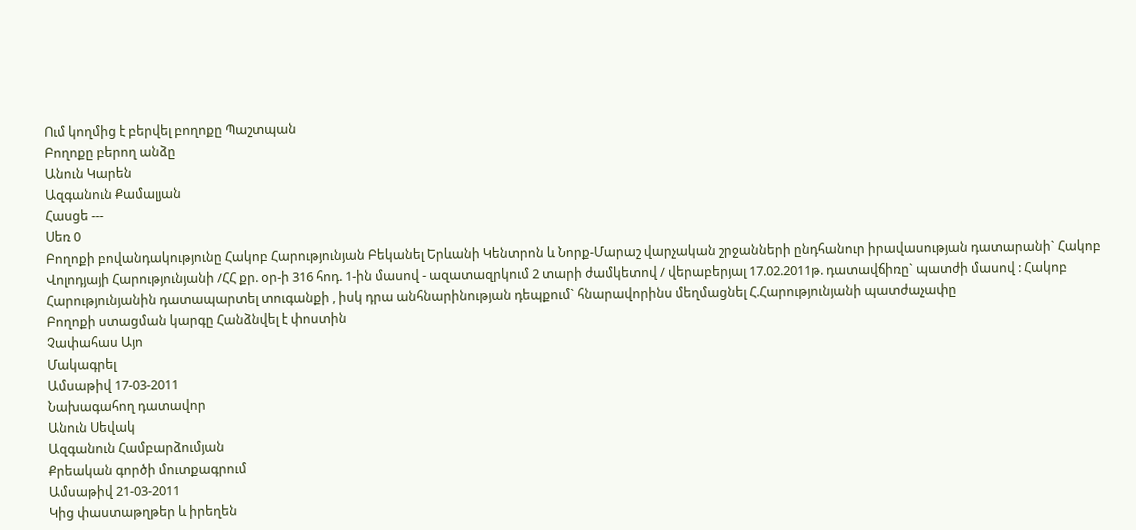Ում կողմից է բերվել բողոքը Պաշտպան
Բողոքը բերող անձը
Անուն Կարեն
Ազգանուն Քամալյան
Հասցե ---
Սեռ 0
Բողոքի բովանդակությունը Հակոբ Հարությունյան Բեկանել Երևանի Կենտրոն և Նորք-Մարաշ վարչական շրջանների ընդհանուր իրավասության դատարանի` Հակոբ Վոլոդյայի Հարությունյանի /ՀՀ քր. օր-ի 316 հոդ. 1-ին մասով - ազատազրկում 2 տարի ժամկետով / վերաբերյալ 17.02.2011թ. դատավճիռը` պատժի մասով : Հակոբ Հարությունյանին դատապարտել տուգանքի , իսկ դրա անհնարինության դեպքում` հնարավորինս մեղմացնել Հ.Հարությունյանի պատժաչափը
Բողոքի ստացման կարգը Հանձնվել է փոստին
Չափահաս Այո
Մակագրել
Ամսաթիվ 17-03-2011
Նախագահող դատավոր
Անուն Սեվակ
Ազգանուն Համբարձումյան
Քրեական գործի մուտքագրում
Ամսաթիվ 21-03-2011
Կից փաստաթղթեր և իրեղեն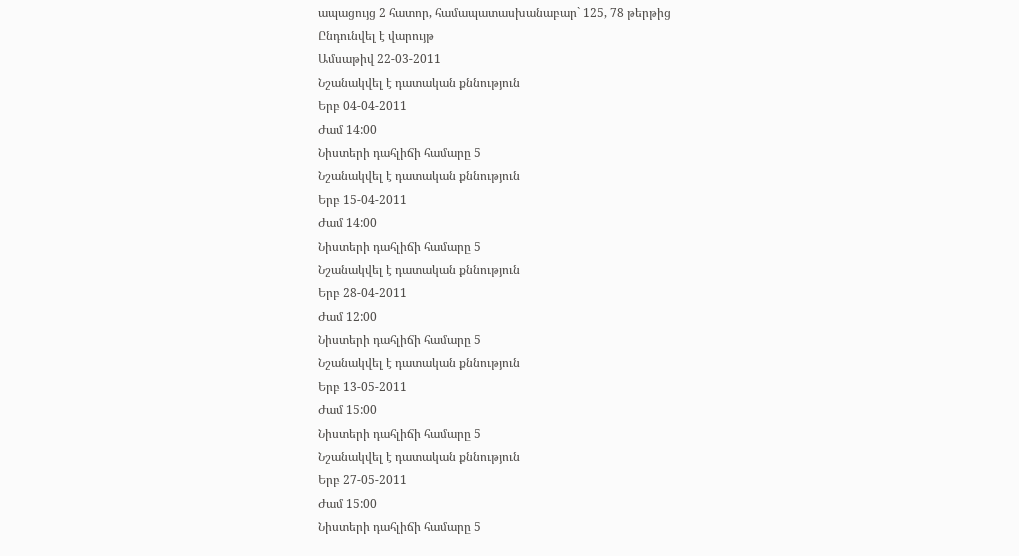ապացույց 2 հատոր, համապատասխանաբար` 125, 78 թերթից
Ընդունվել է վարույթ
Ամսաթիվ 22-03-2011
Նշանակվել է դատական քննություն
Երբ 04-04-2011
Ժամ 14:00
Նիստերի դահլիճի համարը 5
Նշանակվել է դատական քննություն
Երբ 15-04-2011
Ժամ 14:00
Նիստերի դահլիճի համարը 5
Նշանակվել է դատական քննություն
Երբ 28-04-2011
Ժամ 12:00
Նիստերի դահլիճի համարը 5
Նշանակվել է դատական քննություն
Երբ 13-05-2011
Ժամ 15:00
Նիստերի դահլիճի համարը 5
Նշանակվել է դատական քննություն
Երբ 27-05-2011
Ժամ 15:00
Նիստերի դահլիճի համարը 5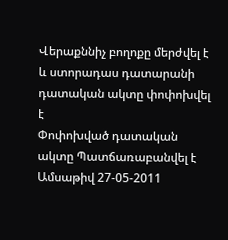Վերաքննիչ բողոքը մերժվել է և ստորադաս դատարանի դատական ակտը փոփոխվել է
Փոփոխված դատական ակտը Պատճառաբանվել է
Ամսաթիվ 27-05-2011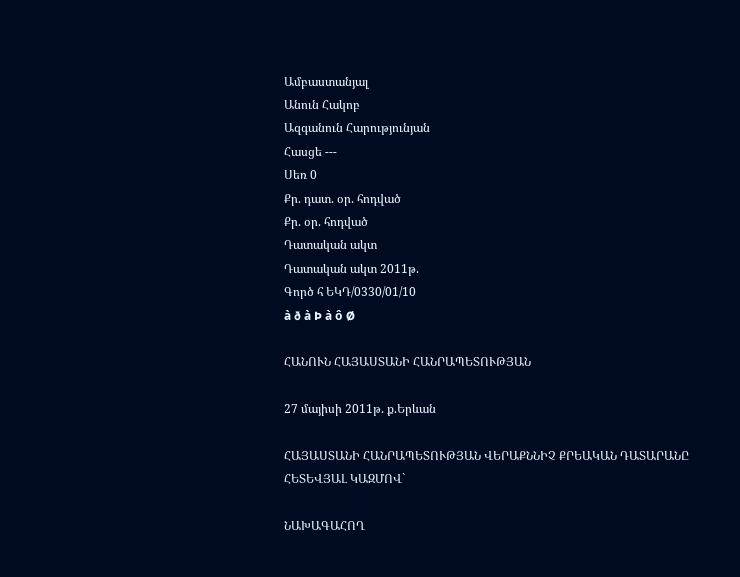Ամբաստանյալ
Անուն Հակոբ
Ազգանուն Հարությունյան
Հասցե ---
Սեռ 0
Քր. դատ. օր. հոդված
Քր. օր. հոդված
Դատական ակտ
Դատական ակտ 2011թ.
Գործ հ ԵԿԴ/0330/01/10
à ð à Þ à ô Ø

ՀԱՆՈՒՆ ՀԱՅԱՍՏԱՆԻ ՀԱՆՐԱՊԵՏՈՒԹՅԱՆ

27 մայիսի 2011թ. ք.Երևան

ՀԱՅԱՍՏԱՆԻ ՀԱՆՐԱՊԵՏՈՒԹՅԱՆ ՎԵՐԱՔՆՆԻՉ ՔՐԵԱԿԱՆ ԴԱՏԱՐԱՆԸ
ՀԵՏԵՎՅԱԼ ԿԱԶՄՈՎ`

ՆԱԽԱԳԱՀՈՂ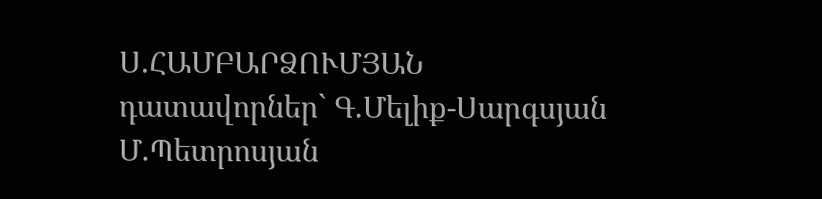Ս.ՀԱՄԲԱՐՁՈՒՄՅԱՆ
դատավորներ` Գ.Մելիք-Սարգսյան
Մ.Պետրոսյան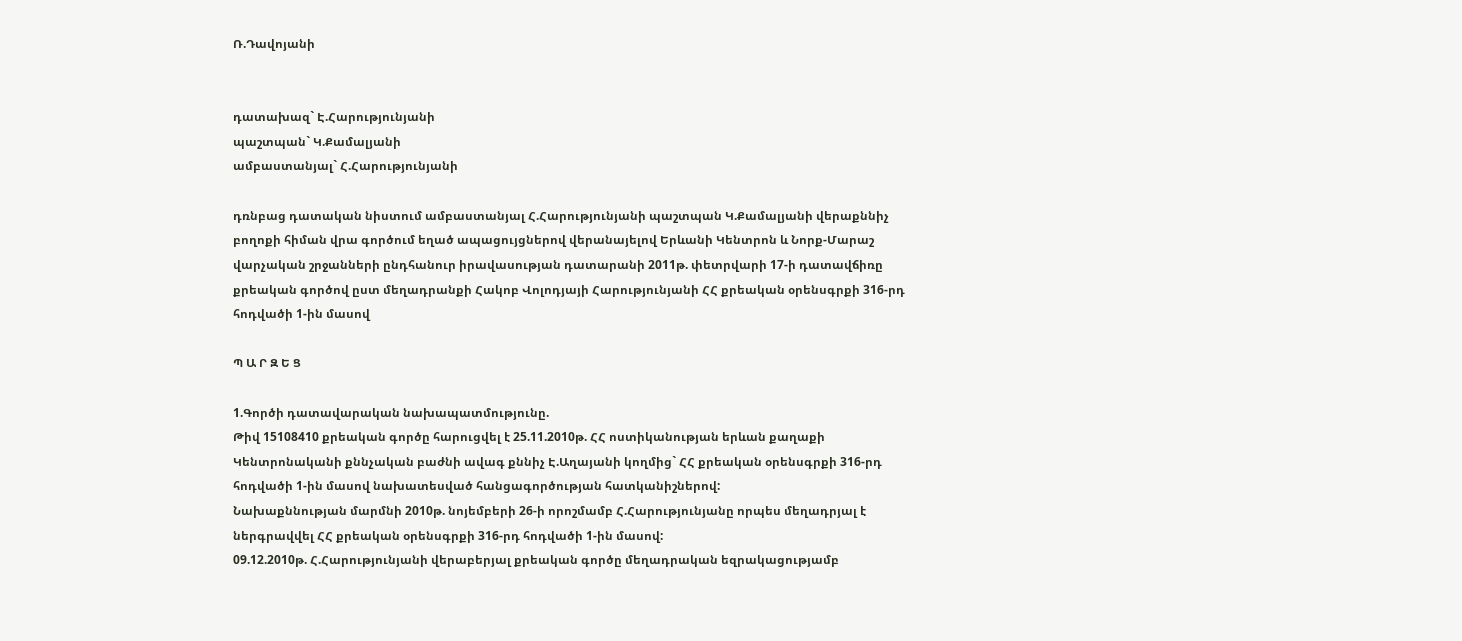Ռ.Դավոյանի


դատախազ` Է.Հարությունյանի
պաշտպան` Կ.Քամալյանի
ամբաստանյալ` Հ.Հարությունյանի

դռնբաց դատական նիստում ամբաստանյալ Հ.Հարությունյանի պաշտպան Կ.Քամալյանի վերաքննիչ բողոքի հիման վրա գործում եղած ապացույցներով վերանայելով Երևանի Կենտրոն և Նորք-Մարաշ վարչական շրջանների ընդհանուր իրավասության դատարանի 2011թ. փետրվարի 17-ի դատավճիռը քրեական գործով ըստ մեղադրանքի Հակոբ Վոլոդյայի Հարությունյանի ՀՀ քրեական օրենսգրքի 316-րդ հոդվածի 1-ին մասով

Պ Ա Ր Զ Ե Ց

1.Գործի դատավարական նախապատմությունը.
Թիվ 15108410 քրեական գործը հարուցվել է 25.11.2010թ. ՀՀ ոստիկանության երևան քաղաքի Կենտրոնականի քննչական բաժնի ավագ քննիչ Է.Աղայանի կողմից` ՀՀ քրեական օրենսգրքի 316-րդ հոդվածի 1-ին մասով նախատեսված հանցագործության հատկանիշներով:
Նախաքննության մարմնի 2010թ. նոյեմբերի 26-ի որոշմամբ Հ.Հարությունյանը որպես մեղադրյալ է ներգրավվել ՀՀ քրեական օրենսգրքի 316-րդ հոդվածի 1-ին մասով:
09.12.2010թ. Հ.Հարությունյանի վերաբերյալ քրեական գործը մեղադրական եզրակացությամբ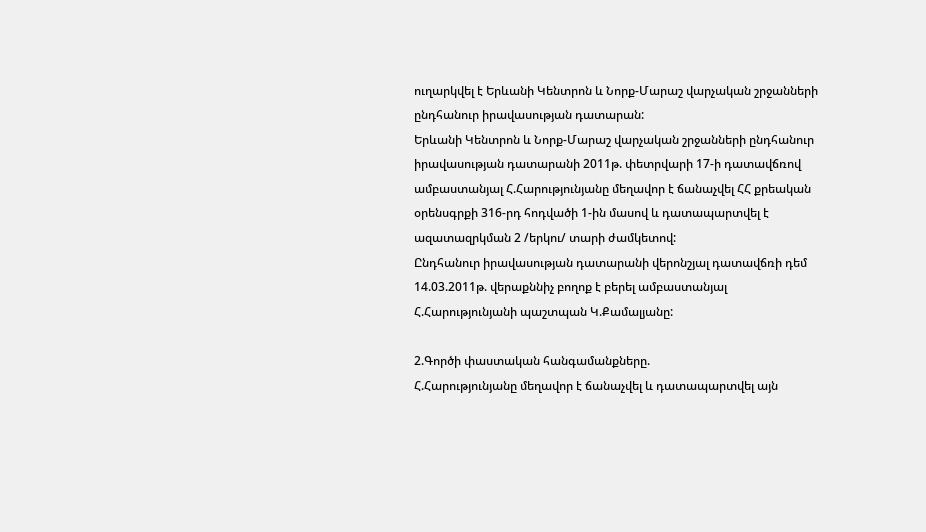ուղարկվել է Երևանի Կենտրոն և Նորք-Մարաշ վարչական շրջանների ընդհանուր իրավասության դատարան:
Երևանի Կենտրոն և Նորք-Մարաշ վարչական շրջանների ընդհանուր իրավասության դատարանի 2011թ. փետրվարի 17-ի դատավճռով ամբաստանյալ Հ.Հարությունյանը մեղավոր է ճանաչվել ՀՀ քրեական օրենսգրքի 316-րդ հոդվածի 1-ին մասով և դատապարտվել է ազատազրկման 2 /երկու/ տարի ժամկետով:
Ընդհանուր իրավասության դատարանի վերոնշյալ դատավճռի դեմ 14.03.2011թ. վերաքննիչ բողոք է բերել ամբաստանյալ Հ.Հարությունյանի պաշտպան Կ.Քամալյանը:

2.Գործի փաստական հանգամանքները.
Հ.Հարությունյանը մեղավոր է ճանաչվել և դատապարտվել այն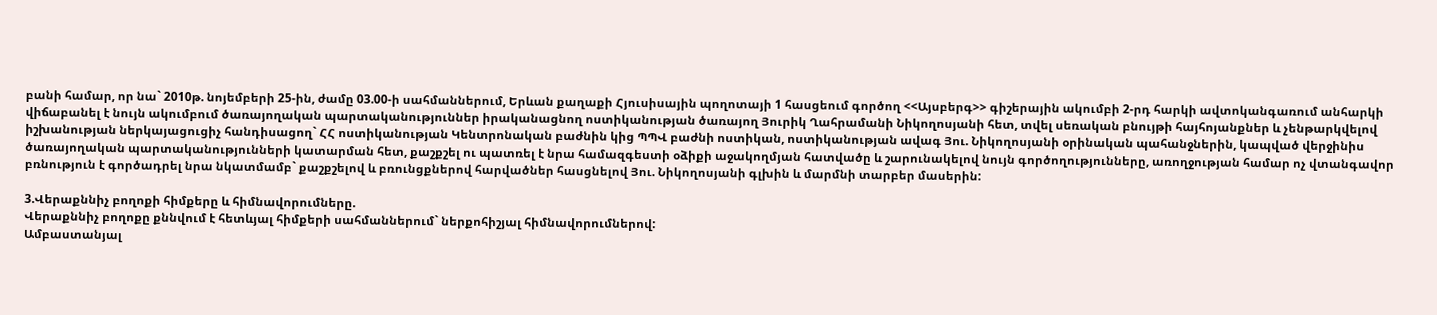բանի համար, որ նա` 2010թ. նոյեմբերի 25-ին, ժամը 03.00-ի սահմաններում, Երևան քաղաքի Հյուսիսային պողոտայի 1 հասցեում գործող <<Այսբերգ>> գիշերային ակումբի 2-րդ հարկի ավտոկանգառում անհարկի վիճաբանել է նույն ակումբում ծառայողական պարտականություններ իրականացնող ոստիկանության ծառայող Յուրիկ Ղահրամանի Նիկողոսյանի հետ, տվել սեռական բնույթի հայհոյանքներ և չենթարկվելով իշխանության ներկայացուցիչ հանդիսացող` ՀՀ ոստիկանության Կենտրոնական բաժնին կից ՊՊՎ բաժնի ոստիկան, ոստիկանության ավագ Յու. Նիկողոսյանի օրինական պահանջներին, կապված վերջինիս ծառայողական պարտականությունների կատարման հետ, քաշքշել ու պատռել է նրա համազգեստի օձիքի աջակողմյան հատվածը և շարունակելով նույն գործողությունները, առողջության համար ոչ վտանգավոր բռնություն է գործադրել նրա նկատմամբ` քաշքշելով և բռունցքներով հարվածներ հասցնելով Յու. Նիկողոսյանի գլխին և մարմնի տարբեր մասերին:

3.Վերաքննիչ բողոքի հիմքերը և հիմնավորումները.
Վերաքննիչ բողոքը քննվում է հետևյալ հիմքերի սահմաններում` ներքոհիշյալ հիմնավորումներով:
Ամբաստանյալ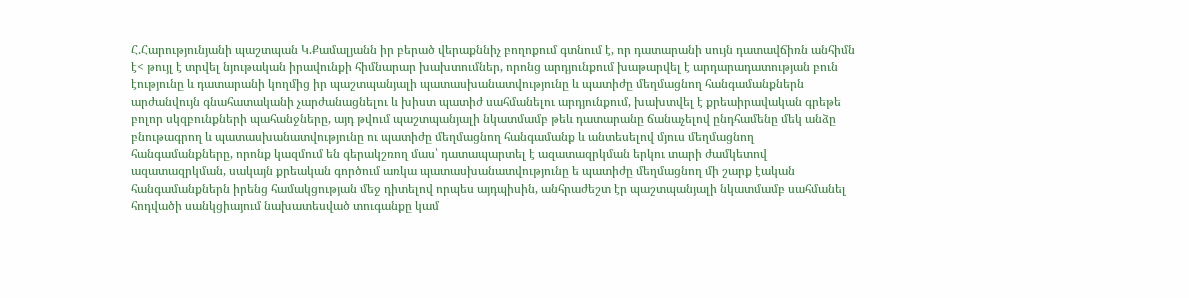Հ.Հարությունյանի պաշտպան Կ.Քամալյանն իր բերած վերաքննիչ բողոքում գտնում է, որ դատարանի սույն դատավճիռն անհիմն է< թույլ է տրվել նյութական իրավունքի հիմնարար խախտումներ, որոնց արդյունքում խաթարվել է արդարադատության բուն էությունը և դատարանի կողմից իր պաշտպանյալի պատասխանատվությունը և պատիժը մեղմացնող հանգամանքներն արժանվույն գնահատականի չարժանացնելու և խիստ պատիժ սահմանելու արդյունքում, խախտվել է քրեաիրավական գրեթե բոլոր սկզբունքների պահանջները, այդ թվում պաշտպանյալի նկատմամբ թեև դատարանը ճանաչելով ընդհամենը մեկ անձը բնութագրող և պատասխանատվությունը ու պատիժը մեղմացնող հանգամանք և անտեսելով մյուս մեղմացնող հանգամանքները, որոնք կազմում են գերակշռող մաս՝ դատապարտել է ազատազրկման երկու տարի ժամկետով ազատազրկման, սակայն քրեական գործում առկա պատասխանատվությունը ե պատիժը մեղմացնող մի շարք էական հանգամանքներն իրենց համակցության մեջ դիտելով որպես այդպիսին, անհրաժեշտ էր պաշտպանյալի նկատմամբ սահմանել հոդվածի սանկցիայում նախատեսված տուգանքը կամ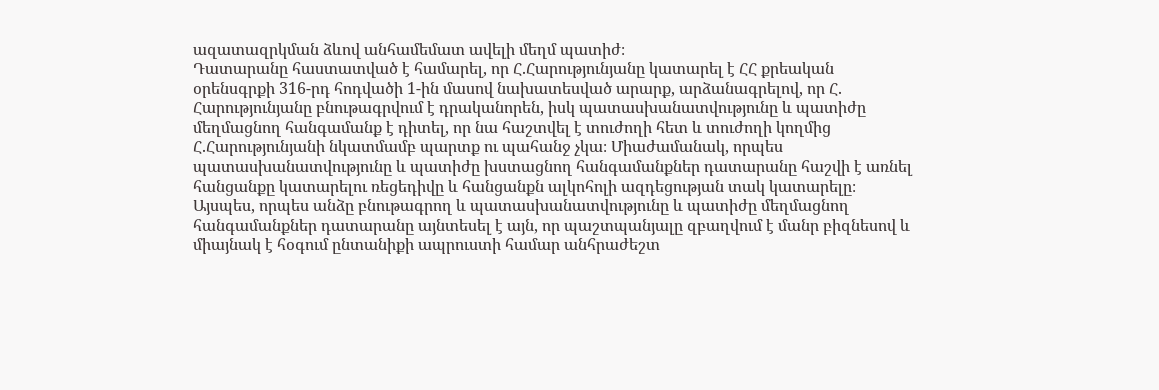ազատազրկման ձևով անհամեմատ ավելի մեղմ պատիժ։
Դատարանը հաստատված է համարել, որ Հ.Հարությունյանը կատարել է ՀՀ քրեական օրենսգրքի 316-րդ հոդվածի 1-ին մասով նախատեսված արարք, արձանագրելով, որ Հ. Հարությունյանը բնութագրվում է դրականորեն, իսկ պատասխանատվությունը և պատիժը մեղմացնող հանգամանք է դիտել, որ նա հաշտվել է տուժողի հետ և տուժողի կողմից Հ.Հարությունյանի նկատմամբ պարտք ու պահանջ չկա։ Միաժամանակ, որպես պատասխանատվությունը և պատիժը խստացնող հանգամանքներ դատարանը հաշվի է առնել հանցանքը կատարելու ռեցեդիվը և հանցանքն ալկոհոլի ազդեցության տակ կատարելը։
Այսպես, որպես անձը բնութագրող և պատասխանատվությունը և պատիժը մեղմացնող հանգամանքներ դատարանը այնտեսել է այն, որ պաշտպանյալը զբաղվում է մանր բիզնեսով և միայնակ է հօգում ընտանիքի ապրուստի համար անհրաժեշտ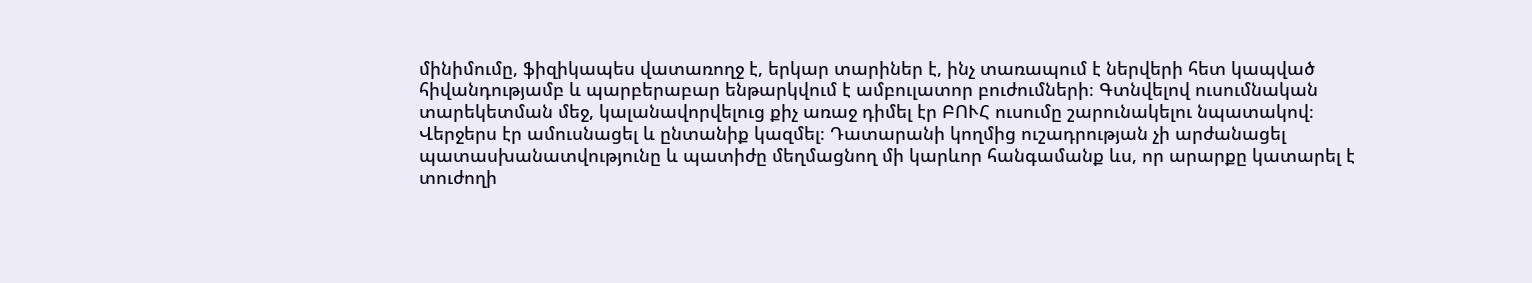մինիմումը, ֆիզիկապես վատառողջ է, երկար տարիներ է, ինչ տառապում է ներվերի հետ կապված հիվանդությամբ և պարբերաբար ենթարկվում է ամբուլատոր բուժումների։ Գտնվելով ուսումնական տարեկետման մեջ, կալանավորվելուց քիչ առաջ դիմել էր ԲՈՒՀ ուսումը շարունակելու նպատակով։ Վերջերս էր ամուսնացել և ընտանիք կազմել։ Դատարանի կողմից ուշադրության չի արժանացել պատասխանատվությունը և պատիժը մեղմացնող մի կարևոր հանգամանք ևս, որ արարքը կատարել է տուժողի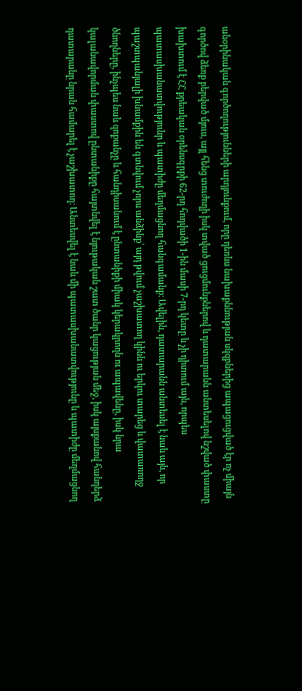անօրինական գործողությունների արդյունքում, որը դեռևս նախաքննության սկզբներից ապացուցված էր ոչ միայն գործով ձեռք բերված մյուս, այլ հենց տուժողի իսկ տված ցուցմունքներով և դատարանն անտեսելով նշված փաստը խախտում է ՀՀ քրեական օրենսգրքի 62-րդ հոդվածի 1-ին մասի 7-րդ կետը և չի դիտում այն, որպես պատասխանատվությունր և պատիժը մեղմացնող հանգամանք։ Ավելին, դատարանն անտեսել է նաև այն, որ պաշտպանյալի խնամքին են գտնվում չորս անձինք՝ այդ թվում չաշխատող կինն ու երկու տարեց և վատառողջ ծնողները, ինչպես նաև զոքանչը և հանդիսանում է ընտանիքի միակ կերակրողն ու ապավենը, իսկ նրա կալանավորման փաստով ընտանիքը հայտնվել է նյութական շատ ծանր կացության մեջ, իսկ այսքանով հանդերձ դատարանը նրան համարել է չաշխատող։ Անտեսվել է նաև մի պատասխանատվությունը և պատիժը մեղմացնող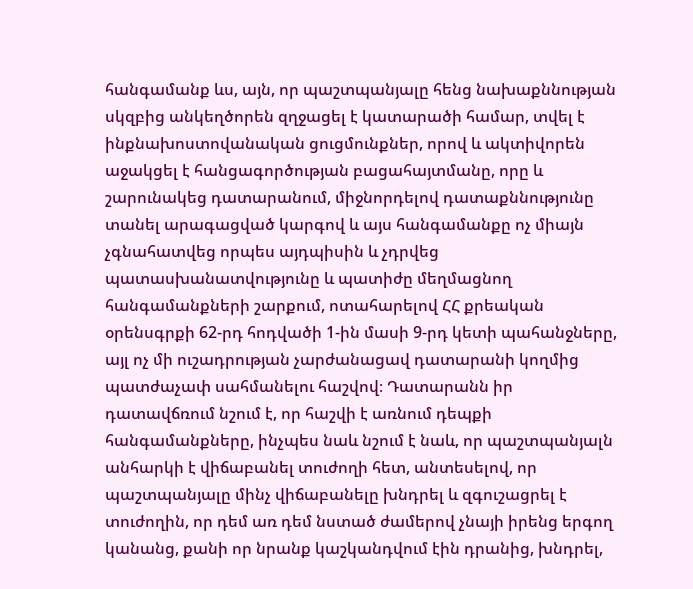հանգամանք ևս, այն, որ պաշտպանյալը հենց նախաքննության սկզբից անկեղծորեն զղջացել է կատարածի համար, տվել է ինքնախոստովանական ցուցմունքներ, որով և ակտիվորեն աջակցել է հանցագործության բացահայտմանը, որը և շարունակեց դատարանում, միջնորդելով դատաքննությունը տանել արագացված կարգով և այս հանգամանքը ոչ միայն չգնահատվեց որպես այդպիսին և չդրվեց պատասխանատվությունը և պատիժը մեղմացնող հանգամանքների շարքում, ոտահարելով ՀՀ քրեական օրենսգրքի 62-րդ հոդվածի 1-ին մասի 9-րդ կետի պահանջները, այլ ոչ մի ուշադրության չարժանացավ դատարանի կողմից պատժաչափ սահմանելու հաշվով։ Դատարանն իր դատավճռում նշում է, որ հաշվի է առնում դեպքի հանգամանքները, ինչպես նաև նշում է նաև, որ պաշտպանյալն անհարկի է վիճաբանել տուժողի հետ, անտեսելով, որ պաշտպանյալը մինչ վիճաբանելը խնդրել և զգուշացրել է տուժողին, որ դեմ առ դեմ նստած ժամերով չնայի իրենց երգող կանանց, քանի որ նրանք կաշկանդվում էին դրանից, խնդրել,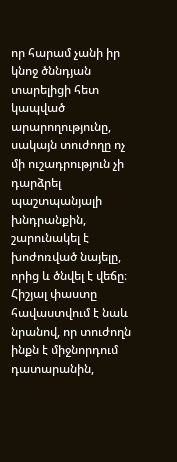որ հարամ չանի իր կնոջ ծննդյան տարելիցի հետ կապված արարողությունը, սակայն տուժողը ոչ մի ուշադրություն չի դարձրել պաշտպանյալի խնդրանքին, շարունակել է խոժոռված նայելը, որից և ծնվել է վեճը։ Հիշյալ փաստը հավաստվում է նաև նրանով, որ տուժողն ինքն է միջնորդում դատարանին,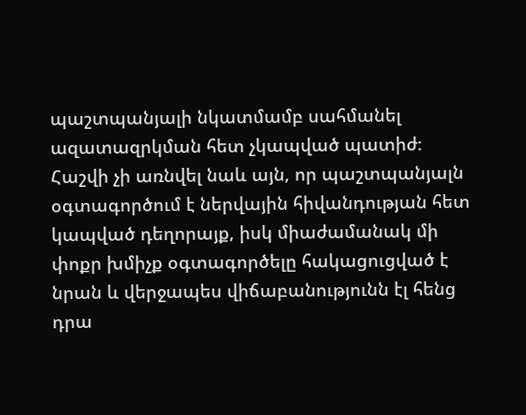պաշտպանյալի նկատմամբ սահմանել ազատազրկման հետ չկապված պատիժ։ Հաշվի չի առնվել նաև այն, որ պաշտպանյալն օգտագործում է ներվային հիվանդության հետ կապված դեղորայք, իսկ միաժամանակ մի փոքր խմիչք օգտագործելը հակացուցված է նրան և վերջապես վիճաբանությունն էլ հենց դրա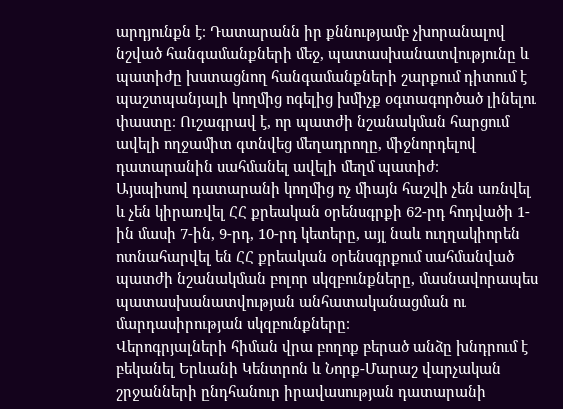արդյունքն է։ Դատարանն իր քննությամբ չխորանալով նշված հանգամանքների մեջ, պատասխանատվությունը և պատիժը խստացնող հանգամանքների շարքում դիտում է պաշտպանյալի կողմից ոգելից խմիչք օգտագործած լինելու փաստը։ Ուշագրավ է, որ պատժի նշանակման հարցում ավելի ողջամիտ գտնվեց մեղադրողը, միջնորդելով դատարանին սահմանել ավելի մեղմ պատիժ։
Այսպիսով դատարանի կողմից ոչ միայն հաշվի չեն առնվել և չեն կիրառվել ՀՀ քրեական օրենսգրքի 62-րդ հոդվածի 1-ին մասի 7-ին, 9-րդ, 10-րդ կետերը, այլ նաև ուղղակիորեն ոտնահարվել են ՀՀ քրեական օրենսգրքում սահմանված պատժի նշանակման բոլոր սկզբունքները, մասնավորապես պատասխանատվության անհատականացման ու մարդասիրության սկզբունքները։
Վերոգրյալների հիման վրա բողոք բերած անձը խնդրում է բեկանել Երևանի Կենտրոն և Նորք-Մարաշ վարչական շրջանների ընդհանուր իրավասության դատարանի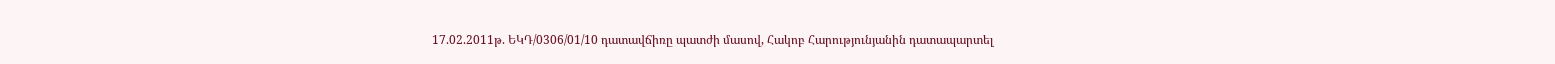17.02.2011թ. ԵԿԴ/0306/01/10 դատավճիռը պատժի մասով, Հակոբ Հարությունյանին դատապարտել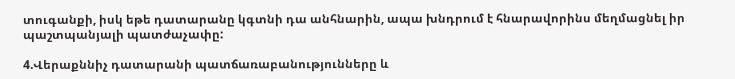տուգանքի, իսկ եթե դատարանը կգտնի դա անհնարին, ապա խնդրում է հնարավորինս մեղմացնել իր պաշտպանյալի պատժաչափը:

4.Վերաքննիչ դատարանի պատճառաբանությունները և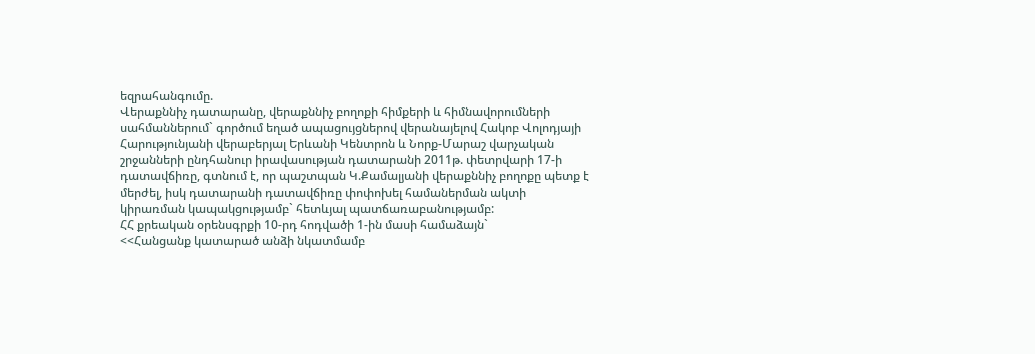եզրահանգումը.
Վերաքննիչ դատարանը, վերաքննիչ բողոքի հիմքերի և հիմնավորումների սահմաններում` գործում եղած ապացույցներով վերանայելով Հակոբ Վոլոդյայի Հարությունյանի վերաբերյալ Երևանի Կենտրոն և Նորք-Մարաշ վարչական շրջանների ընդհանուր իրավասության դատարանի 2011թ. փետրվարի 17-ի դատավճիռը, գտնում է, որ պաշտպան Կ.Քամալյանի վերաքննիչ բողոքը պետք է մերժել, իսկ դատարանի դատավճիռը փոփոխել համաներման ակտի կիրառման կապակցությամբ` հետևյալ պատճառաբանությամբ:
ՀՀ քրեական օրենսգրքի 10-րդ հոդվածի 1-ին մասի համաձայն`
<<Հանցանք կատարած անձի նկատմամբ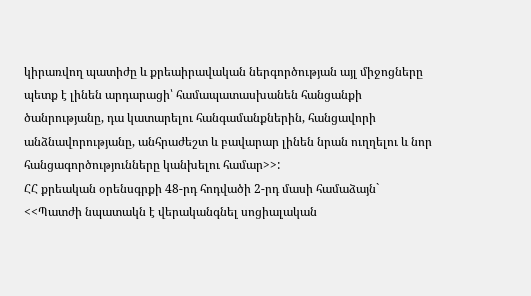կիրառվող պատիժը և քրեաիրավական ներգործության այլ միջոցները պետք է լինեն արդարացի՝ համապատասխանեն հանցանքի ծանրությանը, դա կատարելու հանգամանքներին, հանցավորի անձնավորությանը, անհրաժեշտ և բավարար լինեն նրան ուղղելու և նոր հանցագործությունները կանխելու համար>>:
ՀՀ քրեական օրենսգրքի 48-րդ հոդվածի 2-րդ մասի համաձայն`
<<Պատժի նպատակն է վերականգնել սոցիալական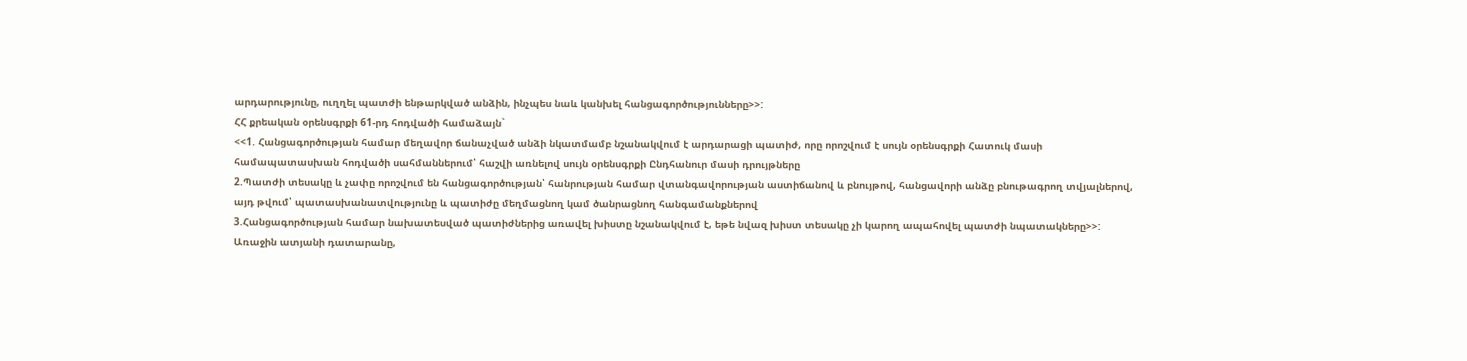արդարությունը, ուղղել պատժի ենթարկված անձին, ինչպես նաև կանխել հանցագործությունները>>:
ՀՀ քրեական օրենսգրքի 61-րդ հոդվածի համաձայն`
<<1. Հանցագործության համար մեղավոր ճանաչված անձի նկատմամբ նշանակվում է արդարացի պատիժ, որը որոշվում է սույն օրենսգրքի Հատուկ մասի համապատասխան հոդվածի սահմաններում՝ հաշվի առնելով սույն օրենսգրքի Ընդհանուր մասի դրույթները
2.Պատժի տեսակը և չափը որոշվում են հանցագործության՝ հանրության համար վտանգավորության աստիճանով և բնույթով, հանցավորի անձը բնութագրող տվյալներով, այդ թվում՝ պատասխանատվությունը և պատիժը մեղմացնող կամ ծանրացնող հանգամանքներով
3.Հանցագործության համար նախատեսված պատիժներից առավել խիստը նշանակվում է, եթե նվազ խիստ տեսակը չի կարող ապահովել պատժի նպատակները>>:
Առաջին ատյանի դատարանը,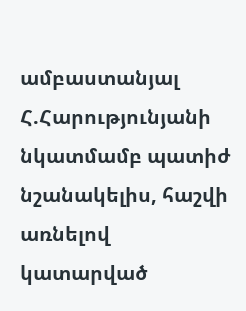ամբաստանյալ Հ.Հարությունյանի նկատմամբ պատիժ նշանակելիս, հաշվի առնելով կատարված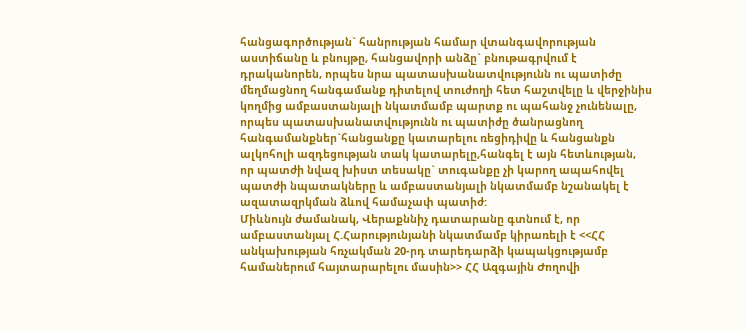հանցագործության` հանրության համար վտանգավորության աստիճանը և բնույթը, հանցավորի անձը` բնութագրվում է դրականորեն, որպես նրա պատասխանատվությունն ու պատիժը մեղմացնող հանգամանք դիտելով տուժողի հետ հաշտվելը և վերջինիս կողմից ամբաստանյալի նկատմամբ պարտք ու պահանջ չունենալը, որպես պատասխանատվությունն ու պատիժը ծանրացնող հանգամանքներ`հանցանքը կատարելու ռեցիդիվը և հանցանքն ալկոհոլի ազդեցության տակ կատարելը,հանգել է այն հետևության, որ պատժի նվազ խիստ տեսակը` տուգանքը չի կարող ապահովել պատժի նպատակները և ամբաստանյալի նկատմամբ նշանակել է ազատազրկման ձևով համաչափ պատիժ:
Միևնույն ժամանակ, Վերաքննիչ դատարանը գտնում է, որ ամբաստանյալ Հ.Հարությունյանի նկատմամբ կիրառելի է <<ՀՀ անկախության հռչակման 20-րդ տարեդարձի կապակցությամբ համաներում հայտարարելու մասին>> ՀՀ Ազգային Ժողովի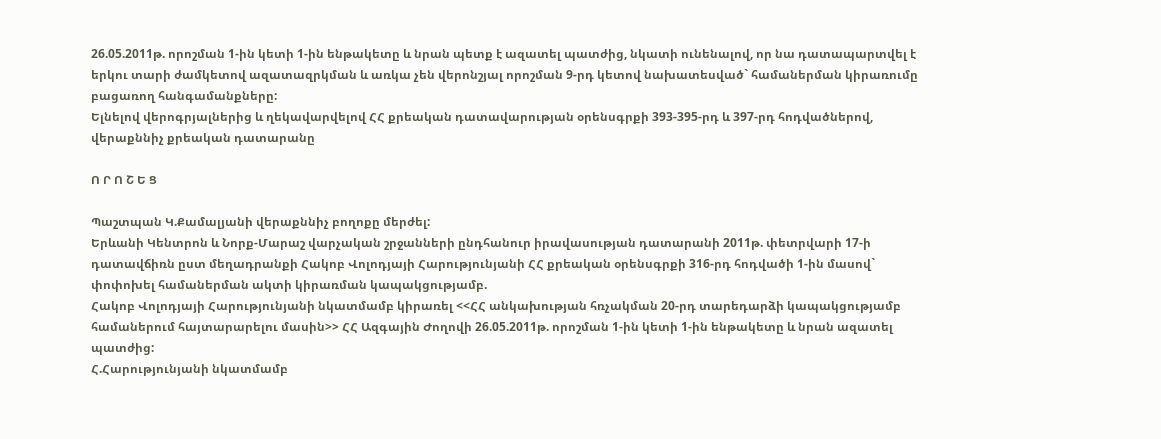26.05.2011թ. որոշման 1-ին կետի 1-ին ենթակետը և նրան պետք է ազատել պատժից, նկատի ունենալով, որ նա դատապարտվել է երկու տարի ժամկետով ազատազրկման և առկա չեն վերոնշյալ որոշման 9-րդ կետով նախատեսված` համաներման կիրառումը բացառող հանգամանքները:
Ելնելով վերոգրյալներից և ղեկավարվելով ՀՀ քրեական դատավարության օրենսգրքի 393-395-րդ և 397-րդ հոդվածներով, վերաքննիչ քրեական դատարանը

Ո Ր Ո Շ Ե Ց

Պաշտպան Կ.Քամալյանի վերաքննիչ բողոքը մերժել:
Երևանի Կենտրոն և Նորք-Մարաշ վարչական շրջանների ընդհանուր իրավասության դատարանի 2011թ. փետրվարի 17-ի դատավճիռն ըստ մեղադրանքի Հակոբ Վոլոդյայի Հարությունյանի ՀՀ քրեական օրենսգրքի 316-րդ հոդվածի 1-ին մասով` փոփոխել համաներման ակտի կիրառման կապակցությամբ.
Հակոբ Վոլոդյայի Հարությունյանի նկատմամբ կիրառել <<ՀՀ անկախության հռչակման 20-րդ տարեդարձի կապակցությամբ համաներում հայտարարելու մասին>> ՀՀ Ազգային Ժողովի 26.05.2011թ. որոշման 1-ին կետի 1-ին ենթակետը և նրան ազատել պատժից:
Հ.Հարությունյանի նկատմամբ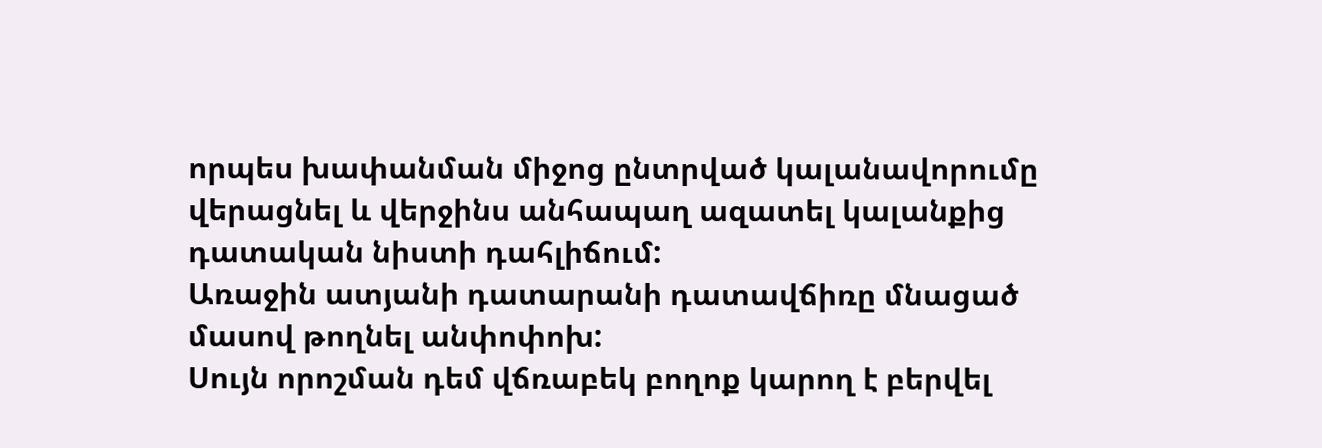որպես խափանման միջոց ընտրված կալանավորումը վերացնել և վերջինս անհապաղ ազատել կալանքից դատական նիստի դահլիճում:
Առաջին ատյանի դատարանի դատավճիռը մնացած մասով թողնել անփոփոխ:
Սույն որոշման դեմ վճռաբեկ բողոք կարող է բերվել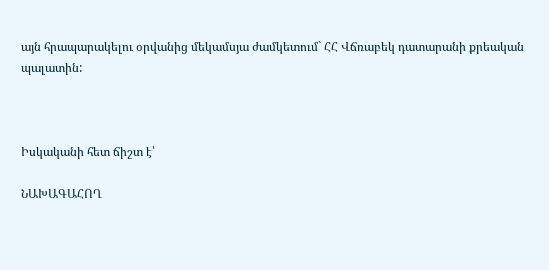այն հրապարակելու օրվանից մեկամսյա ժամկետում` ՀՀ Վճռաբեկ դատարանի քրեական պալատին:



Իսկականի հետ ճիշտ է՝

ՆԱԽԱԳԱՀՈՂ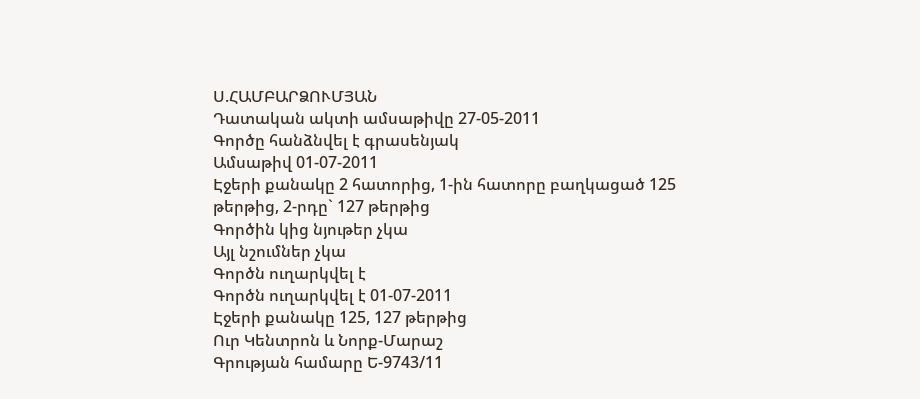Ս.ՀԱՄԲԱՐՁՈՒՄՅԱՆ
Դատական ակտի ամսաթիվը 27-05-2011
Գործը հանձնվել է գրասենյակ
Ամսաթիվ 01-07-2011
Էջերի քանակը 2 հատորից, 1-ին հատորը բաղկացած 125 թերթից, 2-րդը` 127 թերթից
Գործին կից նյութեր չկա
Այլ նշումներ չկա
Գործն ուղարկվել է
Գործն ուղարկվել է 01-07-2011
Էջերի քանակը 125, 127 թերթից
Ուր Կենտրոն և Նորք-Մարաշ
Գրության համարը Ե-9743/11